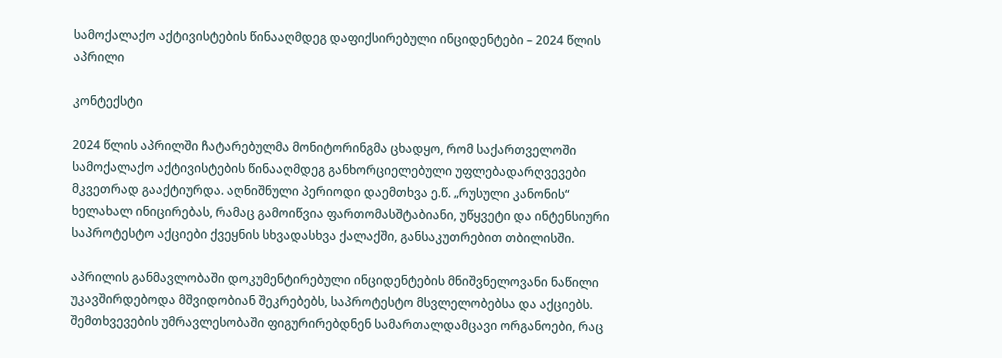სამოქალაქო აქტივისტების წინააღმდეგ დაფიქსირებული ინციდენტები – 2024 წლის აპრილი

კონტექსტი

2024 წლის აპრილში ჩატარებულმა მონიტორინგმა ცხადყო, რომ საქართველოში სამოქალაქო აქტივისტების წინააღმდეგ განხორციელებული უფლებადარღვევები მკვეთრად გააქტიურდა. აღნიშნული პერიოდი დაემთხვა ე.წ. „რუსული კანონის“ ხელახალ ინიცირებას, რამაც გამოიწვია ფართომასშტაბიანი, უწყვეტი და ინტენსიური საპროტესტო აქციები ქვეყნის სხვადასხვა ქალაქში, განსაკუთრებით თბილისში.

აპრილის განმავლობაში დოკუმენტირებული ინციდენტების მნიშვნელოვანი ნაწილი უკავშირდებოდა მშვიდობიან შეკრებებს, საპროტესტო მსვლელობებსა და აქციებს. შემთხვევების უმრავლესობაში ფიგურირებდნენ სამართალდამცავი ორგანოები, რაც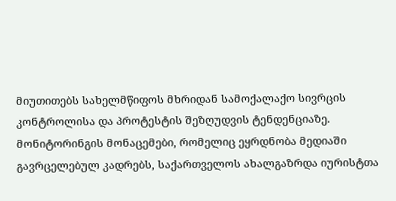მიუთითებს სახელმწიფოს მხრიდან სამოქალაქო სივრცის კონტროლისა და პროტესტის შეზღუდვის ტენდენციაზე. მონიტორინგის მონაცემები, რომელიც ეყრდნობა მედიაში გავრცელებულ კადრებს, საქართველოს ახალგაზრდა იურისტთა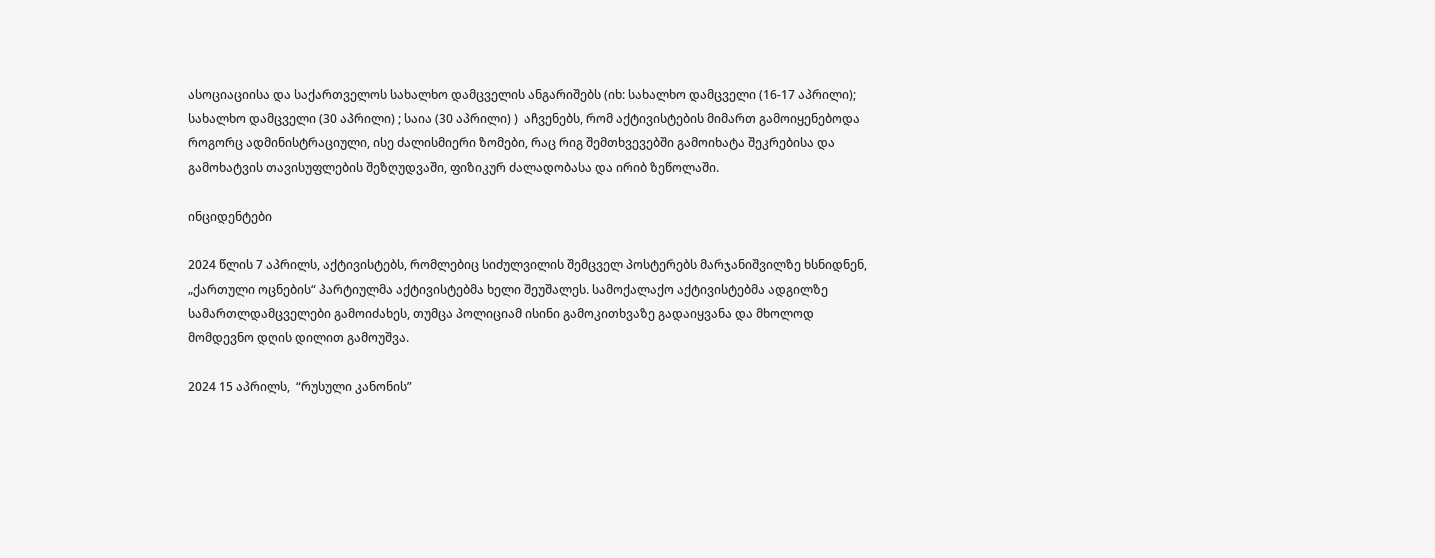ასოციაციისა და საქართველოს სახალხო დამცველის ანგარიშებს (იხ: სახალხო დამცველი (16-17 აპრილი); სახალხო დამცველი (30 აპრილი) ; საია (30 აპრილი) )  აჩვენებს, რომ აქტივისტების მიმართ გამოიყენებოდა როგორც ადმინისტრაციული, ისე ძალისმიერი ზომები, რაც რიგ შემთხვევებში გამოიხატა შეკრებისა და გამოხატვის თავისუფლების შეზღუდვაში, ფიზიკურ ძალადობასა და ირიბ ზეწოლაში.

ინციდენტები

2024 წლის 7 აპრილს, აქტივისტებს, რომლებიც სიძულვილის შემცველ პოსტერებს მარჯანიშვილზე ხსნიდნენ,  „ქართული ოცნების“ პარტიულმა აქტივისტებმა ხელი შეუშალეს. სამოქალაქო აქტივისტებმა ადგილზე სამართლდამცველები გამოიძახეს, თუმცა პოლიციამ ისინი გამოკითხვაზე გადაიყვანა და მხოლოდ მომდევნო დღის დილით გამოუშვა.

2024 15 აპრილს,  “რუსული კანონის”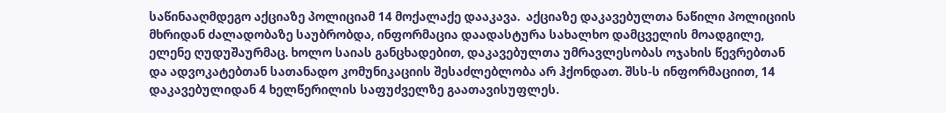საწინააღმდეგო აქციაზე პოლიციამ 14 მოქალაქე დააკავა.  აქციაზე დაკავებულთა ნაწილი პოლიციის მხრიდან ძალადობაზე საუბრობდა, ინფორმაცია დაადასტურა სახალხო დამცველის მოადგილე, ელენე ღუდუშაურმაც. ხოლო საიას განცხადებით, დაკავებულთა უმრავლესობას ოჯახის წევრებთან და ადვოკატებთან სათანადო კომუნიკაციის შესაძლებლობა არ ჰქონდათ. შსს-ს ინფორმაციით, 14 დაკავებულიდან 4 ხელწერილის საფუძველზე გაათავისუფლეს.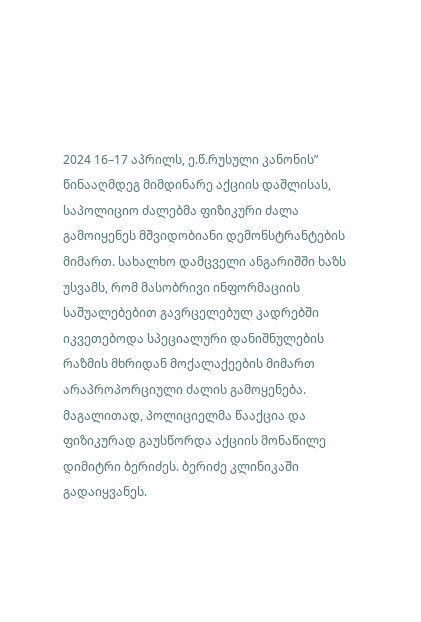2024 16–17 აპრილს, ე.წ.რუსული კანონის” წინააღმდეგ მიმდინარე აქციის დაშლისას, საპოლიციო ძალებმა ფიზიკური ძალა გამოიყენეს მშვიდობიანი დემონსტრანტების მიმართ. სახალხო დამცველი ანგარიშში ხაზს უსვამს, რომ მასობრივი ინფორმაციის საშუალებებით გავრცელებულ კადრებში იკვეთებოდა სპეციალური დანიშნულების რაზმის მხრიდან მოქალაქეების მიმართ არაპროპორციული ძალის გამოყენება.  მაგალითად, პოლიციელმა წააქცია და ფიზიკურად გაუსწორდა აქციის მონაწილე დიმიტრი ბერიძეს. ბერიძე კლინიკაში გადაიყვანეს.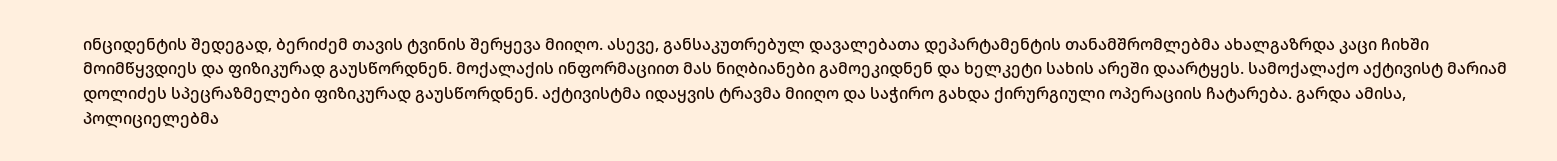ინციდენტის შედეგად, ბერიძემ თავის ტვინის შერყევა მიიღო. ასევე, განსაკუთრებულ დავალებათა დეპარტამენტის თანამშრომლებმა ახალგაზრდა კაცი ჩიხში მოიმწყვდიეს და ფიზიკურად გაუსწორდნენ. მოქალაქის ინფორმაციით მას ნიღბიანები გამოეკიდნენ და ხელკეტი სახის არეში დაარტყეს. სამოქალაქო აქტივისტ მარიამ დოლიძეს სპეცრაზმელები ფიზიკურად გაუსწორდნენ. აქტივისტმა იდაყვის ტრავმა მიიღო და საჭირო გახდა ქირურგიული ოპერაციის ჩატარება. გარდა ამისა, პოლიციელებმა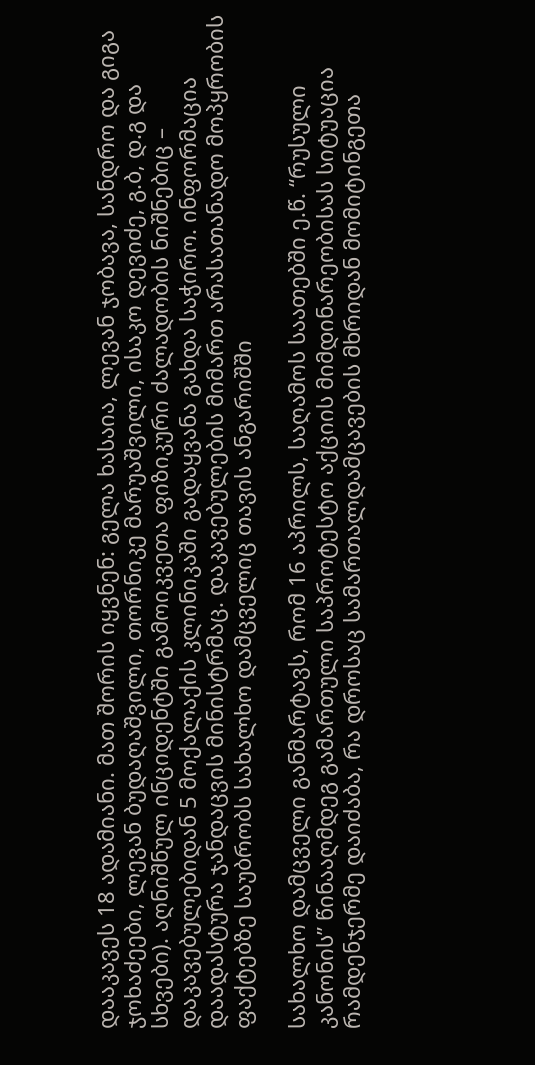დააკავეს 18 ადამიანი. მათ შორის იყვნენ: გელა ხასაია, ლევან ჯობავა, სანდრო და გიგა ჯოხაძეები, ლევან ბუდაღაშვილი, თორნიკე მარუაშვილი, ისაკო დევიძე, გ.ბ, დ.გ და სხვები). აღნიშნულ ინციდენტში გამოიკვეთა ფიზიკური ძალადობის ნიშნებიც – დაკავებულებიდან 5 მოქალაქის კლინიკაში გადაყვანა გახდა საჭირო. ინფორმაცია დაადასტურა ჯანდაცვის მინისტრმაც. დაკავებულების მიმართ არასათანადო მოპყრობის ფაქტებზე საუბრობს სახალხო დამცველიც თავის ანგარიშში

სახალხო დამცველი განმარტავს, რომ 16 აპრილს, საღამოს საათებში ე.წ. “რუსული კანონის” წინააღმდეგ გამართული საპროტესტო აქციის მიმდინარეობისას სიტუაცია რამდენჯერმე დაიძაბა, რა დროსაც სამართალდამცავების მხრიდან მომიტინგეთა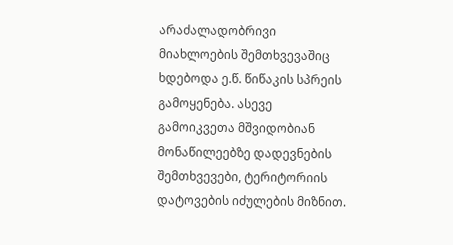არაძალადობრივი მიახლოების შემთხვევაშიც ხდებოდა ე.წ. წიწაკის სპრეის გამოყენება. ასევე გამოიკვეთა მშვიდობიან მონაწილეებზე დადევნების შემთხვევები, ტერიტორიის დატოვების იძულების მიზნით.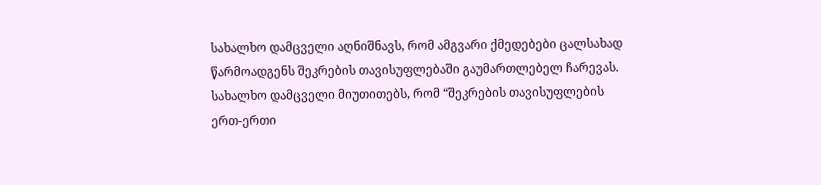სახალხო დამცველი აღნიშნავს, რომ ამგვარი ქმედებები ცალსახად წარმოადგენს შეკრების თავისუფლებაში გაუმართლებელ ჩარევას. სახალხო დამცველი მიუთითებს, რომ “შეკრების თავისუფლების ერთ-ერთი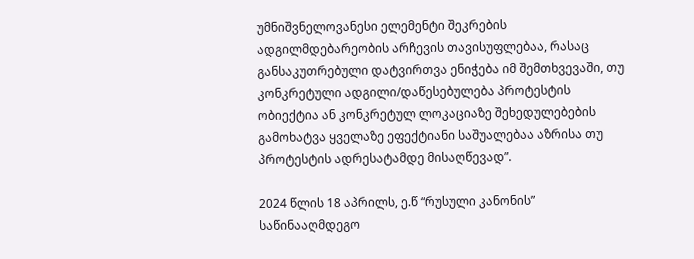უმნიშვნელოვანესი ელემენტი შეკრების ადგილმდებარეობის არჩევის თავისუფლებაა, რასაც განსაკუთრებული დატვირთვა ენიჭება იმ შემთხვევაში, თუ კონკრეტული ადგილი/დაწესებულება პროტესტის ობიექტია ან კონკრეტულ ლოკაციაზე შეხედულებების გამოხატვა ყველაზე ეფექტიანი საშუალებაა აზრისა თუ პროტესტის ადრესატამდე მისაღწევად”.

2024 წლის 18 აპრილს, ე.წ “რუსული კანონის” საწინააღმდეგო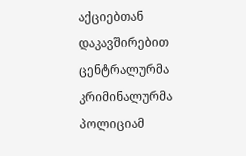აქციებთან დაკავშირებით ცენტრალურმა კრიმინალურმა პოლიციამ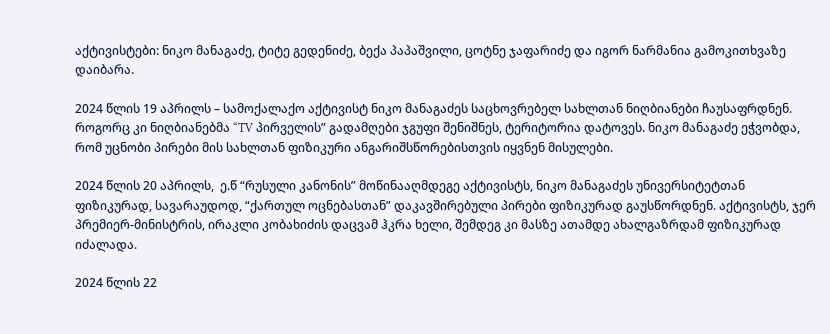აქტივისტები: ნიკო მანაგაძე, ტიტე გედენიძე, ბექა პაპაშვილი, ცოტნე ჯაფარიძე და იგორ ნარმანია გამოკითხვაზე დაიბარა.

2024 წლის 19 აპრილს – სამოქალაქო აქტივისტ ნიკო მანაგაძეს საცხოვრებელ სახლთან ნიღბიანები ჩაუსაფრდნენ. როგორც კი ნიღბიანებმა “TV პირველის” გადამღები ჯგუფი შენიშნეს, ტერიტორია დატოვეს. ნიკო მანაგაძე ეჭვობდა, რომ უცნობი პირები მის სახლთან ფიზიკური ანგარიშსწორებისთვის იყვნენ მისულები.

2024 წლის 20 აპრილს,  ე.წ “რუსული კანონის” მოწინააღმდეგე აქტივისტს, ნიკო მანაგაძეს უნივერსიტეტთან ფიზიკურად, სავარაუდოდ, “ქართულ ოცნებასთან” დაკავშირებული პირები ფიზიკურად გაუსწორდნენ. აქტივისტს, ჯერ პრემიერ-მინისტრის, ირაკლი კობახიძის დაცვამ ჰკრა ხელი, შემდეგ კი მასზე ათამდე ახალგაზრდამ ფიზიკურად იძალადა.

2024 წლის 22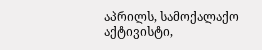აპრილს, სამოქალაქო აქტივისტი,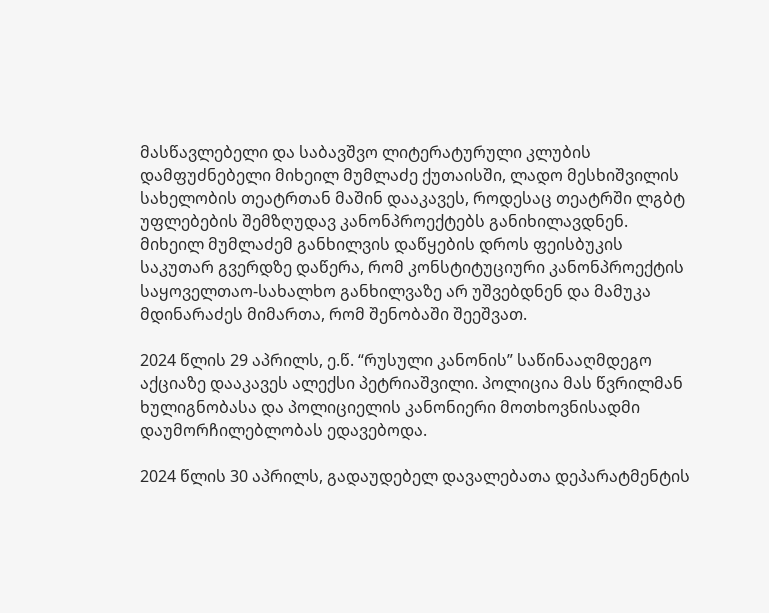მასწავლებელი და საბავშვო ლიტერატურული კლუბის დამფუძნებელი მიხეილ მუმლაძე ქუთაისში, ლადო მესხიშვილის სახელობის თეატრთან მაშინ დააკავეს, როდესაც თეატრში ლგბტ უფლებების შემზღუდავ კანონპროექტებს განიხილავდნენ. მიხეილ მუმლაძემ განხილვის დაწყების დროს ფეისბუკის საკუთარ გვერდზე დაწერა, რომ კონსტიტუციური კანონპროექტის საყოველთაო-სახალხო განხილვაზე არ უშვებდნენ და მამუკა მდინარაძეს მიმართა, რომ შენობაში შეეშვათ.

2024 წლის 29 აპრილს, ე.წ. “რუსული კანონის” საწინააღმდეგო აქციაზე დააკავეს ალექსი პეტრიაშვილი. პოლიცია მას წვრილმან ხულიგნობასა და პოლიციელის კანონიერი მოთხოვნისადმი დაუმორჩილებლობას ედავებოდა.

2024 წლის 30 აპრილს, გადაუდებელ დავალებათა დეპარატმენტის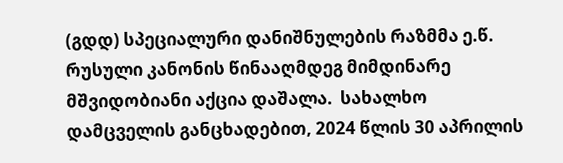(გდდ) სპეციალური დანიშნულების რაზმმა ე.წ. რუსული კანონის წინააღმდეგ მიმდინარე მშვიდობიანი აქცია დაშალა.  სახალხო დამცველის განცხადებით, 2024 წლის 30 აპრილის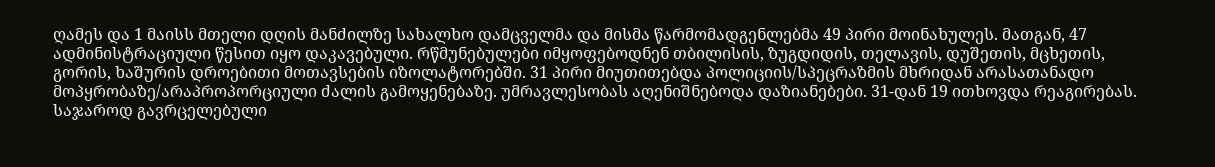ღამეს და 1 მაისს მთელი დღის მანძილზე სახალხო დამცველმა და მისმა წარმომადგენლებმა 49 პირი მოინახულეს. მათგან, 47 ადმინისტრაციული წესით იყო დაკავებული. რწმუნებულები იმყოფებოდნენ თბილისის, ზუგდიდის, თელავის, დუშეთის, მცხეთის, გორის, ხაშურის დროებითი მოთავსების იზოლატორებში. 31 პირი მიუთითებდა პოლიციის/სპეცრაზმის მხრიდან არასათანადო მოპყრობაზე/არაპროპორციული ძალის გამოყენებაზე. უმრავლესობას აღენიშნებოდა დაზიანებები. 31-დან 19 ითხოვდა რეაგირებას. საჯაროდ გავრცელებული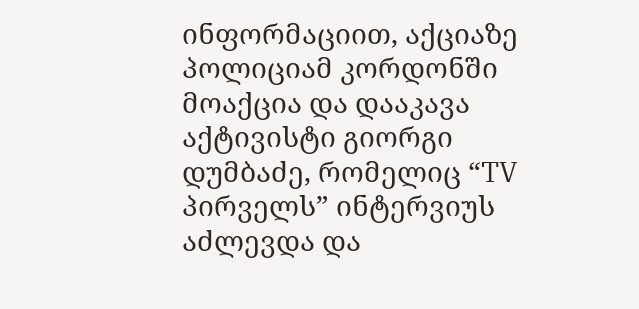ინფორმაციით, აქციაზე პოლიციამ კორდონში მოაქცია და დააკავა აქტივისტი გიორგი დუმბაძე, რომელიც “TV პირველს” ინტერვიუს აძლევდა და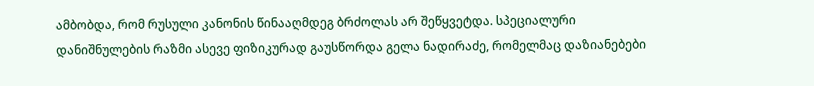ამბობდა, რომ რუსული კანონის წინააღმდეგ ბრძოლას არ შეწყვეტდა. სპეციალური დანიშნულების რაზმი ასევე ფიზიკურად გაუსწორდა გელა ნადირაძე, რომელმაც დაზიანებები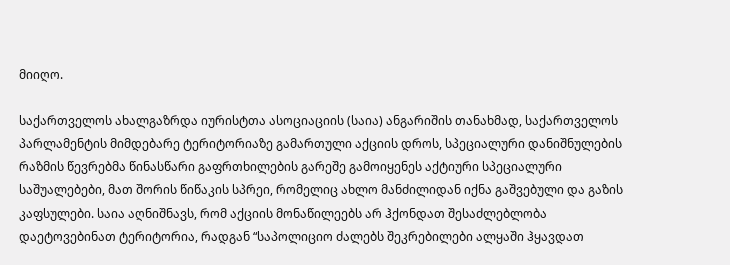მიიღო.

საქართველოს ახალგაზრდა იურისტთა ასოციაციის (საია) ანგარიშის თანახმად, საქართველოს პარლამენტის მიმდებარე ტერიტორიაზე გამართული აქციის დროს, სპეციალური დანიშნულების რაზმის წევრებმა წინასწარი გაფრთხილების გარეშე გამოიყენეს აქტიური სპეციალური საშუალებები, მათ შორის წიწაკის სპრეი, რომელიც ახლო მანძილიდან იქნა გაშვებული და გაზის კაფსულები. საია აღნიშნავს, რომ აქციის მონაწილეებს არ ჰქონდათ შესაძლებლობა დაეტოვებინათ ტერიტორია, რადგან “საპოლიციო ძალებს შეკრებილები ალყაში ჰყავდათ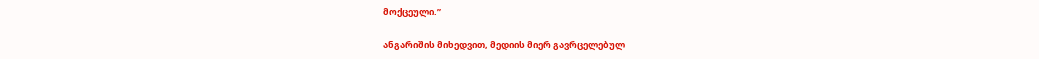მოქცეული.”

ანგარიშის მიხედვით, მედიის მიერ გავრცელებულ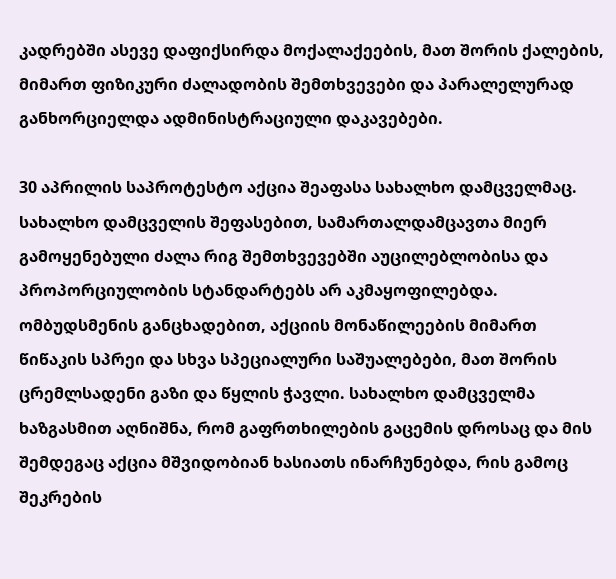კადრებში ასევე დაფიქსირდა მოქალაქეების, მათ შორის ქალების, მიმართ ფიზიკური ძალადობის შემთხვევები და პარალელურად განხორციელდა ადმინისტრაციული დაკავებები.

30 აპრილის საპროტესტო აქცია შეაფასა სახალხო დამცველმაც. სახალხო დამცველის შეფასებით, სამართალდამცავთა მიერ გამოყენებული ძალა რიგ შემთხვევებში აუცილებლობისა და პროპორციულობის სტანდარტებს არ აკმაყოფილებდა. ომბუდსმენის განცხადებით, აქციის მონაწილეების მიმართ წიწაკის სპრეი და სხვა სპეციალური საშუალებები, მათ შორის ცრემლსადენი გაზი და წყლის ჭავლი. სახალხო დამცველმა ხაზგასმით აღნიშნა, რომ გაფრთხილების გაცემის დროსაც და მის შემდეგაც აქცია მშვიდობიან ხასიათს ინარჩუნებდა, რის გამოც შეკრების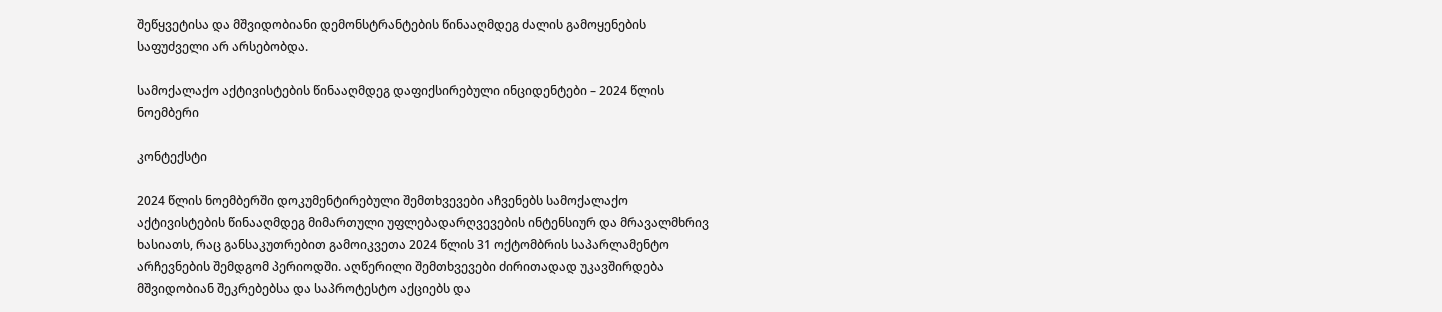შეწყვეტისა და მშვიდობიანი დემონსტრანტების წინააღმდეგ ძალის გამოყენების საფუძველი არ არსებობდა.

სამოქალაქო აქტივისტების წინააღმდეგ დაფიქსირებული ინციდენტები – 2024 წლის ნოემბერი

კონტექსტი

2024 წლის ნოემბერში დოკუმენტირებული შემთხვევები აჩვენებს სამოქალაქო აქტივისტების წინააღმდეგ მიმართული უფლებადარღვევების ინტენსიურ და მრავალმხრივ ხასიათს, რაც განსაკუთრებით გამოიკვეთა 2024 წლის 31 ოქტომბრის საპარლამენტო არჩევნების შემდგომ პერიოდში. აღწერილი შემთხვევები ძირითადად უკავშირდება მშვიდობიან შეკრებებსა და საპროტესტო აქციებს და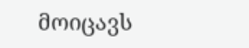მოიცავს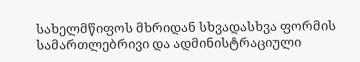სახელმწიფოს მხრიდან სხვადასხვა ფორმის სამართლებრივი და ადმინისტრაციული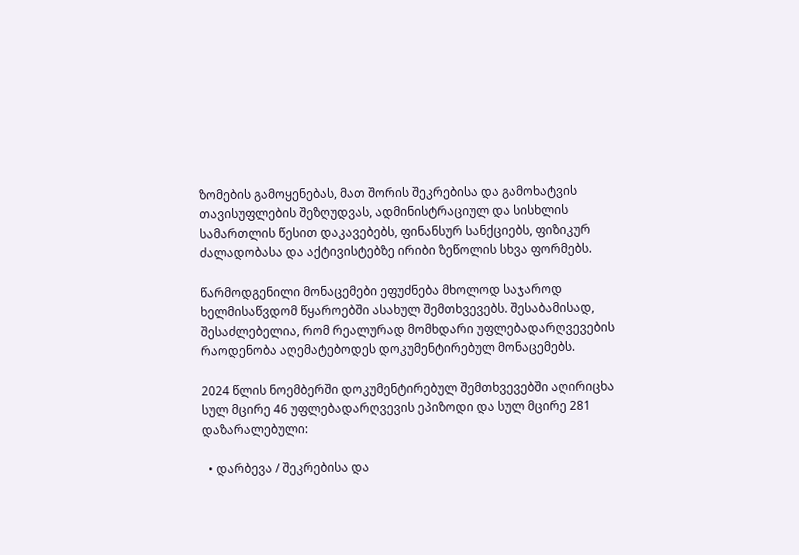ზომების გამოყენებას, მათ შორის შეკრებისა და გამოხატვის თავისუფლების შეზღუდვას, ადმინისტრაციულ და სისხლის სამართლის წესით დაკავებებს, ფინანსურ სანქციებს, ფიზიკურ ძალადობასა და აქტივისტებზე ირიბი ზეწოლის სხვა ფორმებს.

წარმოდგენილი მონაცემები ეფუძნება მხოლოდ საჯაროდ ხელმისაწვდომ წყაროებში ასახულ შემთხვევებს. შესაბამისად, შესაძლებელია, რომ რეალურად მომხდარი უფლებადარღვევების რაოდენობა აღემატებოდეს დოკუმენტირებულ მონაცემებს.

2024 წლის ნოემბერში დოკუმენტირებულ შემთხვევებში აღირიცხა სულ მცირე 46 უფლებადარღვევის ეპიზოდი და სულ მცირე 281 დაზარალებული:

  • დარბევა / შეკრებისა და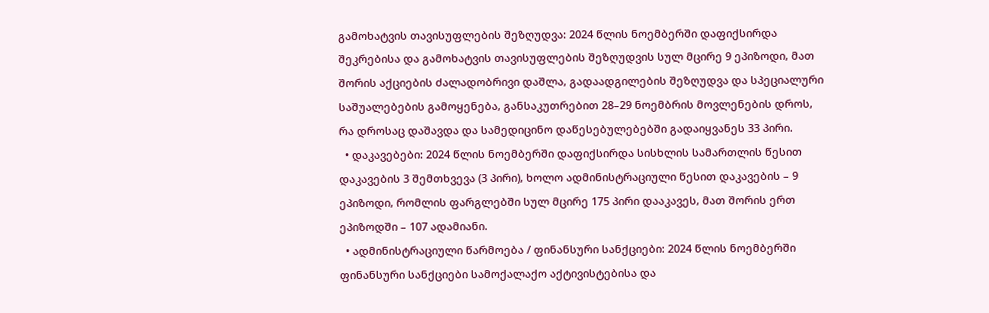გამოხატვის თავისუფლების შეზღუდვა: 2024 წლის ნოემბერში დაფიქსირდა შეკრებისა და გამოხატვის თავისუფლების შეზღუდვის სულ მცირე 9 ეპიზოდი, მათ შორის აქციების ძალადობრივი დაშლა, გადაადგილების შეზღუდვა და სპეციალური საშუალებების გამოყენება, განსაკუთრებით 28–29 ნოემბრის მოვლენების დროს, რა დროსაც დაშავდა და სამედიცინო დაწესებულებებში გადაიყვანეს 33 პირი.
  • დაკავებები: 2024 წლის ნოემბერში დაფიქსირდა სისხლის სამართლის წესით დაკავების 3 შემთხვევა (3 პირი), ხოლო ადმინისტრაციული წესით დაკავების – 9 ეპიზოდი, რომლის ფარგლებში სულ მცირე 175 პირი დააკავეს, მათ შორის ერთ ეპიზოდში – 107 ადამიანი.
  • ადმინისტრაციული წარმოება / ფინანსური სანქციები: 2024 წლის ნოემბერში ფინანსური სანქციები სამოქალაქო აქტივისტებისა და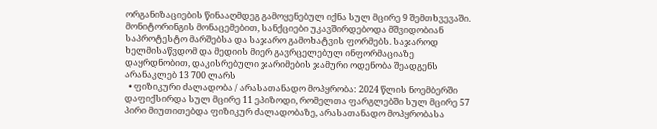ორგანიზაციების წინააღმდეგ გამოყენებულ იქნა სულ მცირე 9 შემთხვევაში. მონიტორინგის მონაცემებით, სანქციები უკავშირდებოდა მშვიდობიან საპროტესტო მარშებსა და საჯარო გამოხატვის ფორმებს. საჯაროდ ხელმისაწვდომ და მედიის მიერ გავრცელებულ ინფორმაციაზე დაყრდნობით, დაკისრებული ჯარიმების ჯამური ოდენობა შეადგენს არანაკლებ 13 700 ლარს
  • ფიზიკური ძალადობა / არასათანადო მოპყრობა: 2024 წლის ნოემბერში დაფიქსირდა სულ მცირე 11 ეპიზოდი, რომელთა ფარგლებში სულ მცირე 57 პირი მიუთითებდა ფიზიკურ ძალადობაზე, არასათანადო მოპყრობასა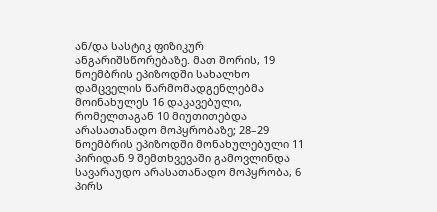ან/და სასტიკ ფიზიკურ ანგარიშსწორებაზე. მათ შორის, 19 ნოემბრის ეპიზოდში სახალხო დამცველის წარმომადგენლებმა მოინახულეს 16 დაკავებული, რომელთაგან 10 მიუთითებდა არასათანადო მოპყრობაზე; 28–29 ნოემბრის ეპიზოდში მონახულებული 11 პირიდან 9 შემთხვევაში გამოვლინდა სავარაუდო არასათანადო მოპყრობა, 6 პირს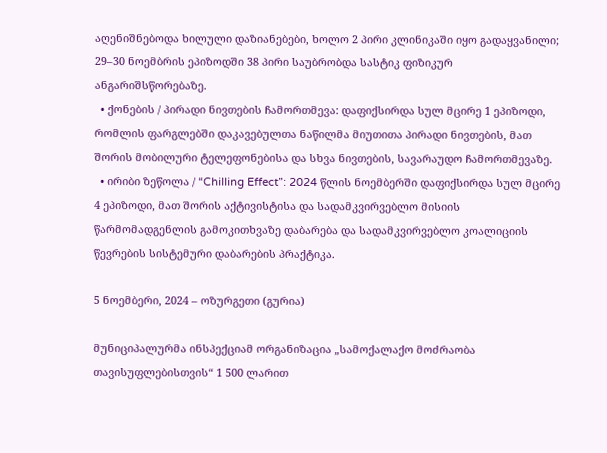აღენიშნებოდა ხილული დაზიანებები, ხოლო 2 პირი კლინიკაში იყო გადაყვანილი; 29–30 ნოემბრის ეპიზოდში 38 პირი საუბრობდა სასტიკ ფიზიკურ ანგარიშსწორებაზე.
  • ქონების / პირადი ნივთების ჩამორთმევა: დაფიქსირდა სულ მცირე 1 ეპიზოდი, რომლის ფარგლებში დაკავებულთა ნაწილმა მიუთითა პირადი ნივთების, მათ შორის მობილური ტელეფონებისა და სხვა ნივთების, სავარაუდო ჩამორთმევაზე.
  • ირიბი ზეწოლა / “Chilling Effect”: 2024 წლის ნოემბერში დაფიქსირდა სულ მცირე 4 ეპიზოდი, მათ შორის აქტივისტისა და სადამკვირვებლო მისიის წარმომადგენლის გამოკითხვაზე დაბარება და სადამკვირვებლო კოალიციის წევრების სისტემური დაბარების პრაქტიკა.

5 ნოემბერი, 2024 – ოზურგეთი (გურია)

მუნიციპალურმა ინსპექციამ ორგანიზაცია „სამოქალაქო მოძრაობა თავისუფლებისთვის“ 1 500 ლარით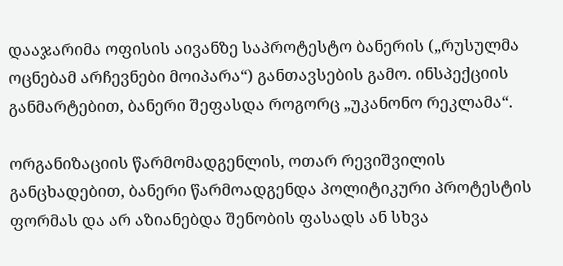დააჯარიმა ოფისის აივანზე საპროტესტო ბანერის („რუსულმა ოცნებამ არჩევნები მოიპარა“) განთავსების გამო. ინსპექციის განმარტებით, ბანერი შეფასდა როგორც „უკანონო რეკლამა“.

ორგანიზაციის წარმომადგენლის, ოთარ რევიშვილის განცხადებით, ბანერი წარმოადგენდა პოლიტიკური პროტესტის ფორმას და არ აზიანებდა შენობის ფასადს ან სხვა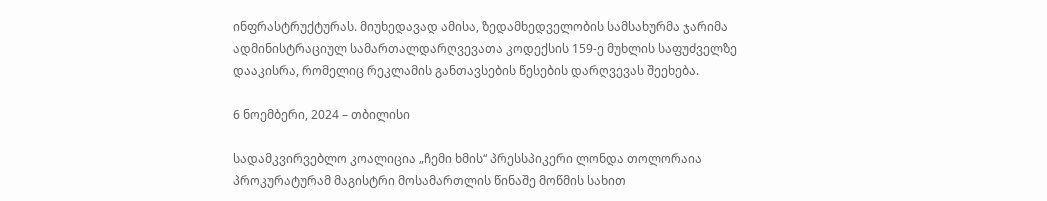ინფრასტრუქტურას. მიუხედავად ამისა, ზედამხედველობის სამსახურმა ჯარიმა ადმინისტრაციულ სამართალდარღვევათა კოდექსის 159-ე მუხლის საფუძველზე დააკისრა, რომელიც რეკლამის განთავსების წესების დარღვევას შეეხება.

6 ნოემბერი, 2024 – თბილისი

სადამკვირვებლო კოალიცია „ჩემი ხმის“ პრესსპიკერი ლონდა თოლორაია პროკურატურამ მაგისტრი მოსამართლის წინაშე მოწმის სახით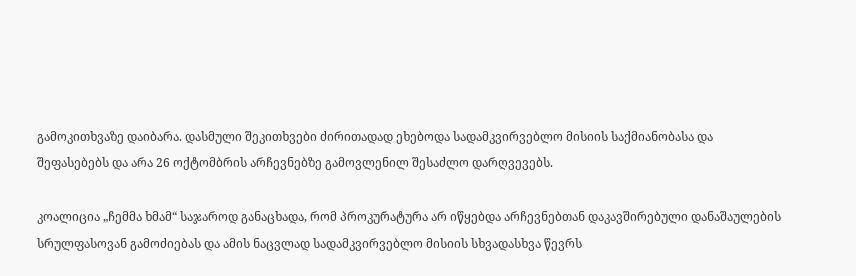გამოკითხვაზე დაიბარა. დასმული შეკითხვები ძირითადად ეხებოდა სადამკვირვებლო მისიის საქმიანობასა და შეფასებებს და არა 26 ოქტომბრის არჩევნებზე გამოვლენილ შესაძლო დარღვევებს.

კოალიცია „ჩემმა ხმამ“ საჯაროდ განაცხადა, რომ პროკურატურა არ იწყებდა არჩევნებთან დაკავშირებული დანაშაულების სრულფასოვან გამოძიებას და ამის ნაცვლად სადამკვირვებლო მისიის სხვადასხვა წევრს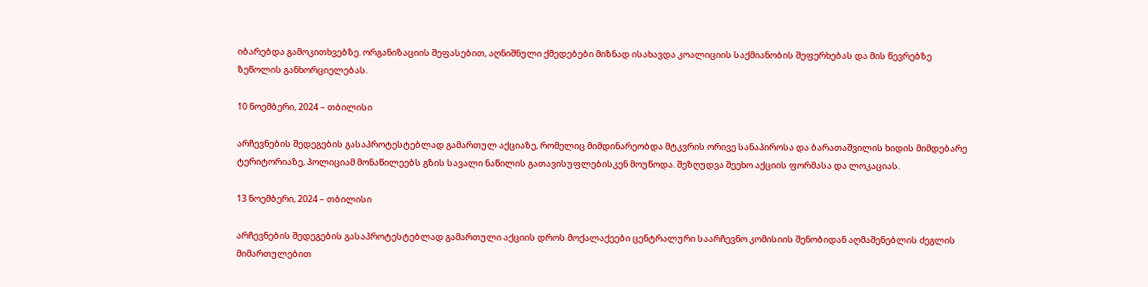იბარებდა გამოკითხვებზე. ორგანიზაციის შეფასებით, აღნიშნული ქმედებები მიზნად ისახავდა კოალიციის საქმიანობის შეფერხებას და მის წევრებზე ზეწოლის განხორციელებას.

10 ნოემბერი, 2024 – თბილისი

არჩევნების შედეგების გასაპროტესტებლად გამართულ აქციაზე, რომელიც მიმდინარეობდა მტკვრის ორივე სანაპიროსა და ბარათაშვილის ხიდის მიმდებარე ტერიტორიაზე, პოლიციამ მონაწილეებს გზის სავალი ნაწილის გათავისუფლებისკენ მოუწოდა. შეზღუდვა შეეხო აქციის ფორმასა და ლოკაციას.

13 ნოემბერი, 2024 – თბილისი

არჩევნების შედეგების გასაპროტესტებლად გამართული აქციის დროს მოქალაქეები ცენტრალური საარჩევნო კომისიის შენობიდან აღმაშენებლის ძეგლის მიმართულებით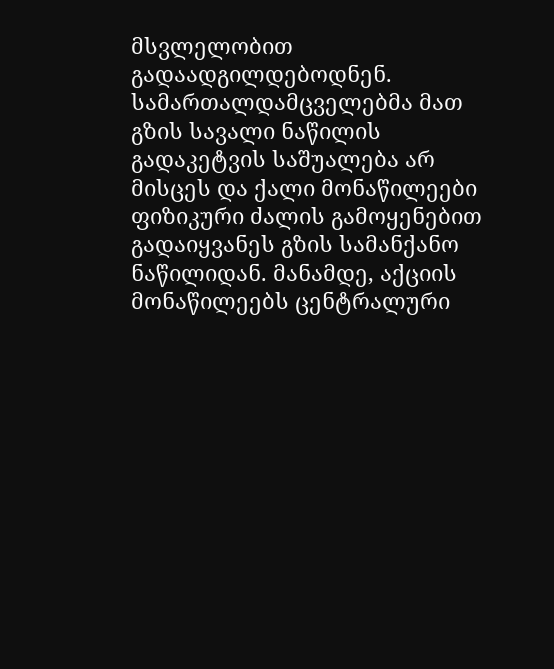მსვლელობით გადაადგილდებოდნენ. სამართალდამცველებმა მათ გზის სავალი ნაწილის გადაკეტვის საშუალება არ მისცეს და ქალი მონაწილეები ფიზიკური ძალის გამოყენებით გადაიყვანეს გზის სამანქანო ნაწილიდან. მანამდე, აქციის მონაწილეებს ცენტრალური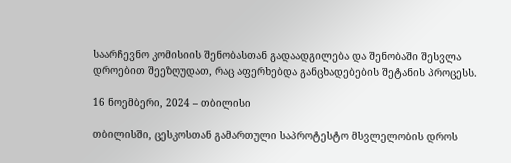საარჩევნო კომისიის შენობასთან გადაადგილება და შენობაში შესვლა დროებით შეეზღუდათ, რაც აფერხებდა განცხადებების შეტანის პროცესს.

16 ნოემბერი, 2024 – თბილისი

თბილისში, ცესკოსთან გამართული საპროტესტო მსვლელობის დროს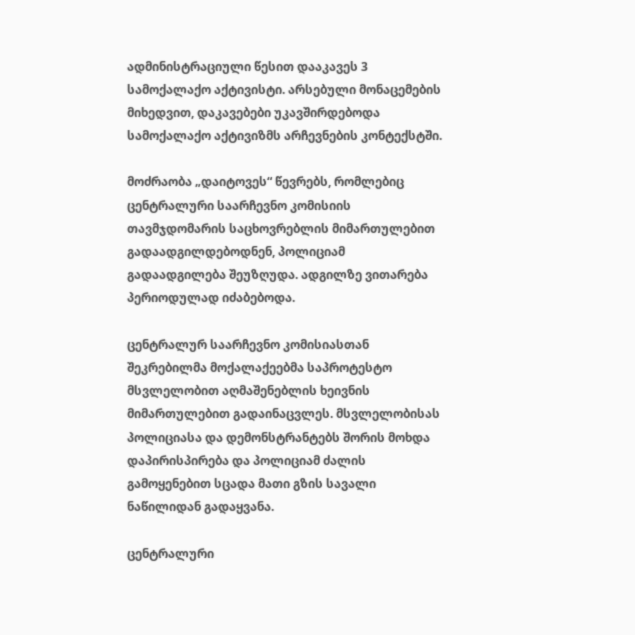ადმინისტრაციული წესით დააკავეს 3 სამოქალაქო აქტივისტი. არსებული მონაცემების მიხედვით, დაკავებები უკავშირდებოდა სამოქალაქო აქტივიზმს არჩევნების კონტექსტში.

მოძრაობა „დაიტოვეს“ წევრებს, რომლებიც ცენტრალური საარჩევნო კომისიის თავმჯდომარის საცხოვრებლის მიმართულებით გადაადგილდებოდნენ, პოლიციამ გადაადგილება შეუზღუდა. ადგილზე ვითარება პერიოდულად იძაბებოდა.

ცენტრალურ საარჩევნო კომისიასთან შეკრებილმა მოქალაქეებმა საპროტესტო მსვლელობით აღმაშენებლის ხეივნის მიმართულებით გადაინაცვლეს. მსვლელობისას პოლიციასა და დემონსტრანტებს შორის მოხდა დაპირისპირება და პოლიციამ ძალის გამოყენებით სცადა მათი გზის სავალი ნაწილიდან გადაყვანა.

ცენტრალური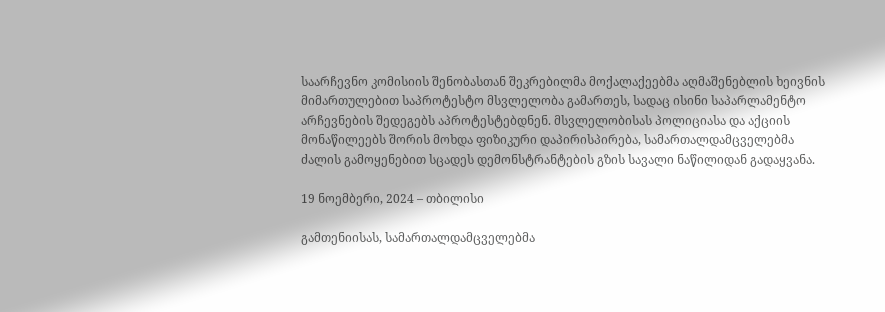საარჩევნო კომისიის შენობასთან შეკრებილმა მოქალაქეებმა აღმაშენებლის ხეივნის მიმართულებით საპროტესტო მსვლელობა გამართეს, სადაც ისინი საპარლამენტო არჩევნების შედეგებს აპროტესტებდნენ. მსვლელობისას პოლიციასა და აქციის მონაწილეებს შორის მოხდა ფიზიკური დაპირისპირება, სამართალდამცველებმა ძალის გამოყენებით სცადეს დემონსტრანტების გზის სავალი ნაწილიდან გადაყვანა.

19 ნოემბერი, 2024 – თბილისი

გამთენიისას, სამართალდამცველებმა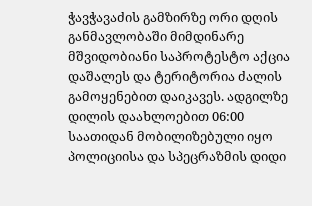ჭავჭავაძის გამზირზე ორი დღის განმავლობაში მიმდინარე მშვიდობიანი საპროტესტო აქცია დაშალეს და ტერიტორია ძალის გამოყენებით დაიკავეს. ადგილზე დილის დაახლოებით 06:00 საათიდან მობილიზებული იყო პოლიციისა და სპეცრაზმის დიდი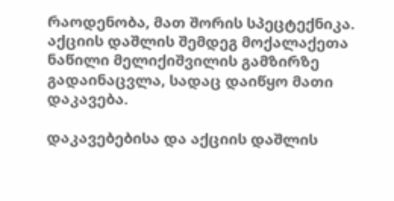რაოდენობა, მათ შორის სპეცტექნიკა. აქციის დაშლის შემდეგ მოქალაქეთა ნაწილი მელიქიშვილის გამზირზე გადაინაცვლა, სადაც დაიწყო მათი დაკავება.

დაკავებებისა და აქციის დაშლის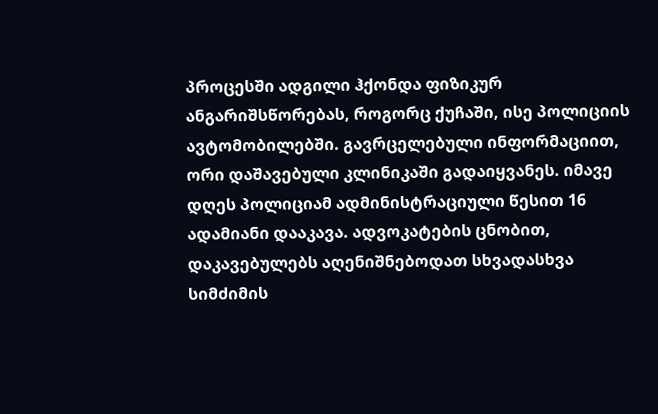პროცესში ადგილი ჰქონდა ფიზიკურ ანგარიშსწორებას, როგორც ქუჩაში, ისე პოლიციის ავტომობილებში. გავრცელებული ინფორმაციით, ორი დაშავებული კლინიკაში გადაიყვანეს. იმავე დღეს პოლიციამ ადმინისტრაციული წესით 16 ადამიანი დააკავა. ადვოკატების ცნობით, დაკავებულებს აღენიშნებოდათ სხვადასხვა სიმძიმის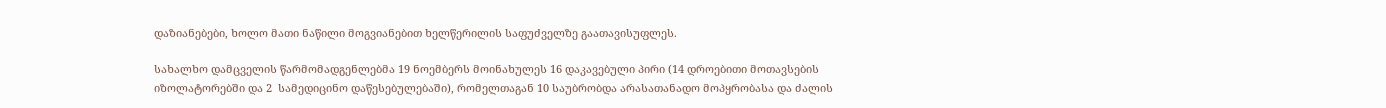დაზიანებები, ხოლო მათი ნაწილი მოგვიანებით ხელწერილის საფუძველზე გაათავისუფლეს.

სახალხო დამცველის წარმომადგენლებმა 19 ნოემბერს მოინახულეს 16 დაკავებული პირი (14 დროებითი მოთავსების იზოლატორებში და 2  სამედიცინო დაწესებულებაში), რომელთაგან 10 საუბრობდა არასათანადო მოპყრობასა და ძალის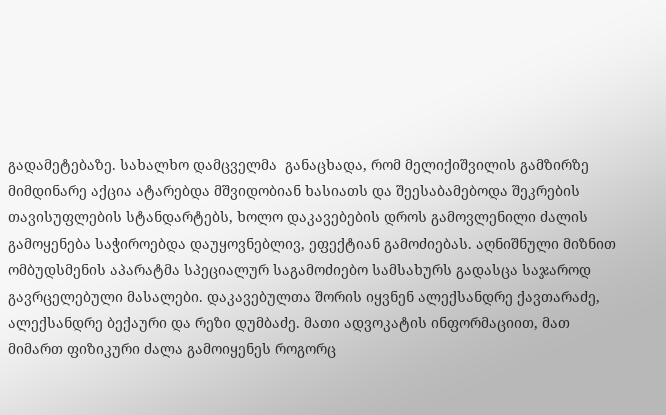გადამეტებაზე. სახალხო დამცველმა  განაცხადა, რომ მელიქიშვილის გამზირზე მიმდინარე აქცია ატარებდა მშვიდობიან ხასიათს და შეესაბამებოდა შეკრების თავისუფლების სტანდარტებს, ხოლო დაკავებების დროს გამოვლენილი ძალის გამოყენება საჭიროებდა დაუყოვნებლივ, ეფექტიან გამოძიებას. აღნიშნული მიზნით ომბუდსმენის აპარატმა სპეციალურ საგამოძიებო სამსახურს გადასცა საჯაროდ გავრცელებული მასალები. დაკავებულთა შორის იყვნენ ალექსანდრე ქავთარაძე, ალექსანდრე ბექაური და რეზი დუმბაძე. მათი ადვოკატის ინფორმაციით, მათ მიმართ ფიზიკური ძალა გამოიყენეს როგორც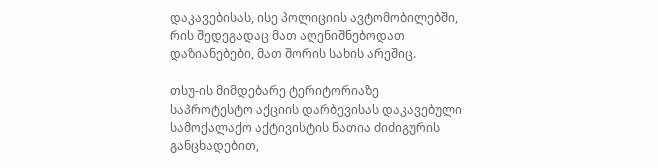დაკავებისას, ისე პოლიციის ავტომობილებში, რის შედეგადაც მათ აღენიშნებოდათ დაზიანებები, მათ შორის სახის არეშიც.

თსუ-ის მიმდებარე ტერიტორიაზე საპროტესტო აქციის დარბევისას დაკავებული სამოქალაქო აქტივისტის ნათია ძიძიგურის განცხადებით,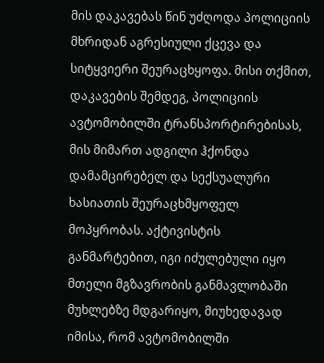მის დაკავებას წინ უძღოდა პოლიციის მხრიდან აგრესიული ქცევა და სიტყვიერი შეურაცხყოფა. მისი თქმით, დაკავების შემდეგ, პოლიციის ავტომობილში ტრანსპორტირებისას, მის მიმართ ადგილი ჰქონდა დამამცირებელ და სექსუალური ხასიათის შეურაცხმყოფელ მოპყრობას. აქტივისტის განმარტებით, იგი იძულებული იყო მთელი მგზავრობის განმავლობაში მუხლებზე მდგარიყო, მიუხედავად იმისა, რომ ავტომობილში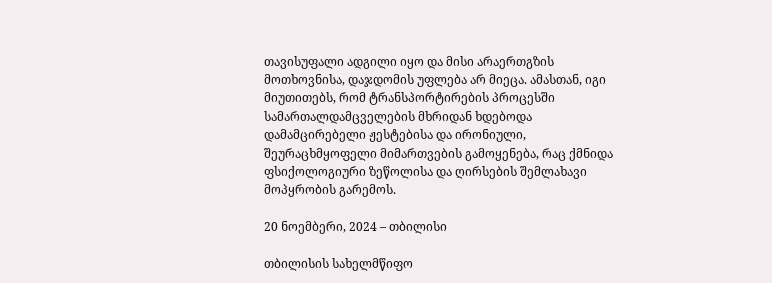თავისუფალი ადგილი იყო და მისი არაერთგზის მოთხოვნისა, დაჯდომის უფლება არ მიეცა. ამასთან, იგი მიუთითებს, რომ ტრანსპორტირების პროცესში სამართალდამცველების მხრიდან ხდებოდა დამამცირებელი ჟესტებისა და ირონიული, შეურაცხმყოფელი მიმართვების გამოყენება, რაც ქმნიდა ფსიქოლოგიური ზეწოლისა და ღირსების შემლახავი მოპყრობის გარემოს.

20 ნოემბერი, 2024 – თბილისი

თბილისის სახელმწიფო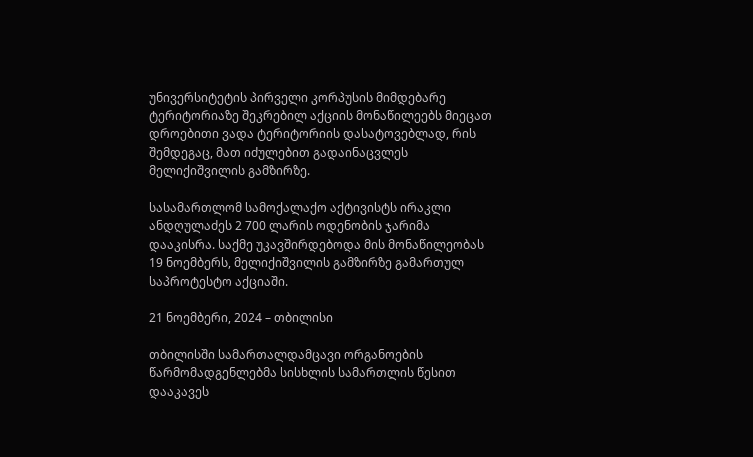უნივერსიტეტის პირველი კორპუსის მიმდებარე ტერიტორიაზე შეკრებილ აქციის მონაწილეებს მიეცათ დროებითი ვადა ტერიტორიის დასატოვებლად, რის შემდეგაც, მათ იძულებით გადაინაცვლეს მელიქიშვილის გამზირზე.

სასამართლომ სამოქალაქო აქტივისტს ირაკლი ანდღულაძეს 2 700 ლარის ოდენობის ჯარიმა დააკისრა. საქმე უკავშირდებოდა მის მონაწილეობას 19 ნოემბერს, მელიქიშვილის გამზირზე გამართულ საპროტესტო აქციაში.

21 ნოემბერი, 2024 – თბილისი

თბილისში სამართალდამცავი ორგანოების წარმომადგენლებმა სისხლის სამართლის წესით დააკავეს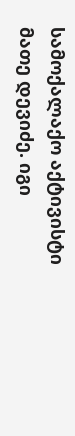სამოქალაქო აქტივისტი მათე დევიძე. იგი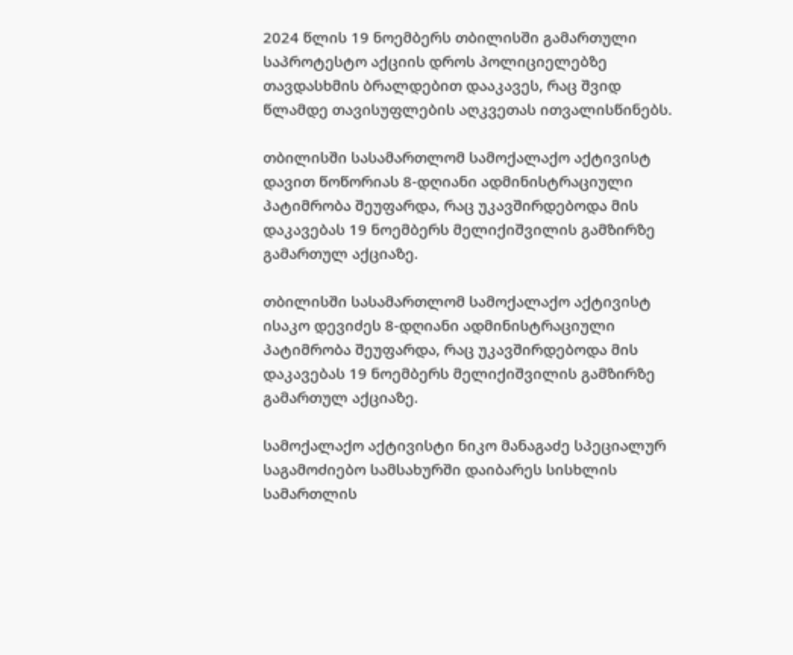2024 წლის 19 ნოემბერს თბილისში გამართული საპროტესტო აქციის დროს პოლიციელებზე თავდასხმის ბრალდებით დააკავეს, რაც შვიდ წლამდე თავისუფლების აღკვეთას ითვალისწინებს.

თბილისში სასამართლომ სამოქალაქო აქტივისტ დავით წოწორიას 8-დღიანი ადმინისტრაციული პატიმრობა შეუფარდა, რაც უკავშირდებოდა მის დაკავებას 19 ნოემბერს მელიქიშვილის გამზირზე გამართულ აქციაზე.

თბილისში სასამართლომ სამოქალაქო აქტივისტ ისაკო დევიძეს 8-დღიანი ადმინისტრაციული პატიმრობა შეუფარდა, რაც უკავშირდებოდა მის დაკავებას 19 ნოემბერს მელიქიშვილის გამზირზე გამართულ აქციაზე.

სამოქალაქო აქტივისტი ნიკო მანაგაძე სპეციალურ საგამოძიებო სამსახურში დაიბარეს სისხლის სამართლის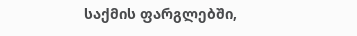საქმის ფარგლებში,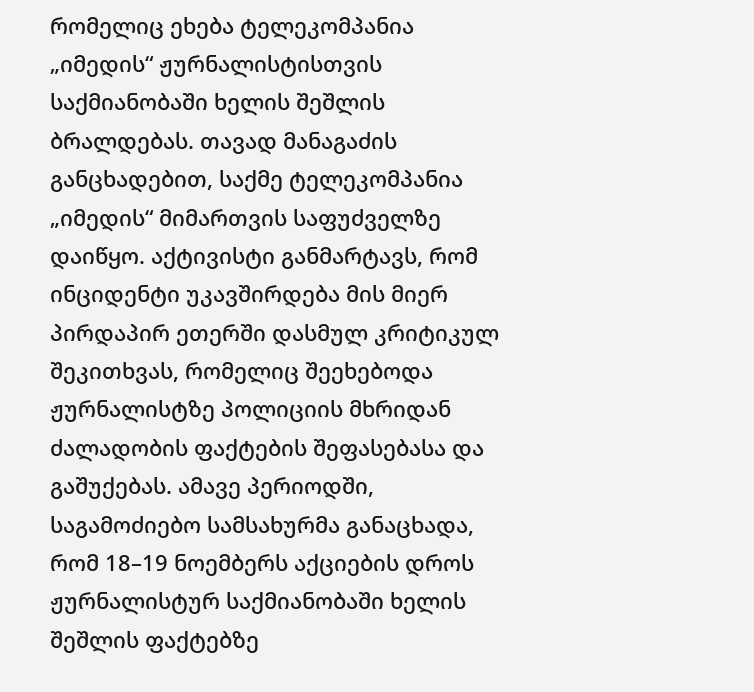რომელიც ეხება ტელეკომპანია „იმედის“ ჟურნალისტისთვის საქმიანობაში ხელის შეშლის ბრალდებას. თავად მანაგაძის განცხადებით, საქმე ტელეკომპანია „იმედის“ მიმართვის საფუძველზე დაიწყო. აქტივისტი განმარტავს, რომ ინციდენტი უკავშირდება მის მიერ პირდაპირ ეთერში დასმულ კრიტიკულ შეკითხვას, რომელიც შეეხებოდა ჟურნალისტზე პოლიციის მხრიდან ძალადობის ფაქტების შეფასებასა და გაშუქებას. ამავე პერიოდში, საგამოძიებო სამსახურმა განაცხადა, რომ 18–19 ნოემბერს აქციების დროს ჟურნალისტურ საქმიანობაში ხელის შეშლის ფაქტებზე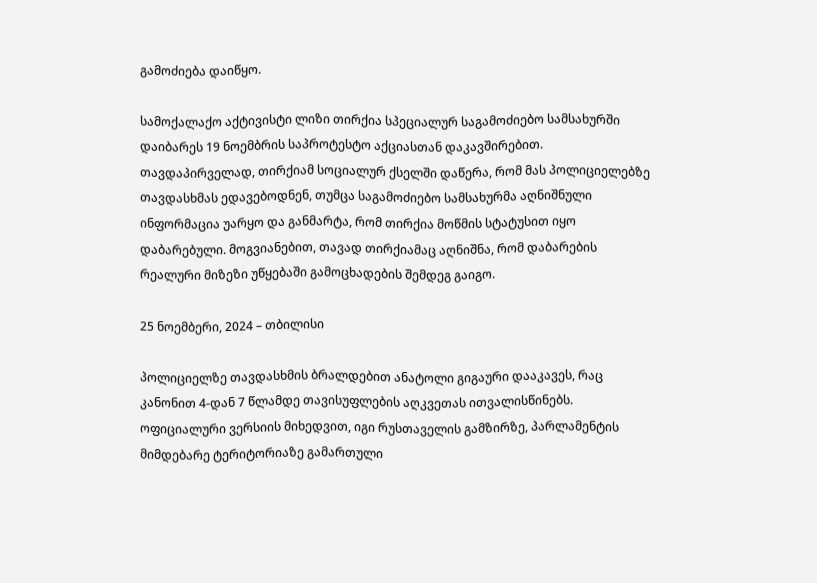გამოძიება დაიწყო.

სამოქალაქო აქტივისტი ლიზი თირქია სპეციალურ საგამოძიებო სამსახურში დაიბარეს 19 ნოემბრის საპროტესტო აქციასთან დაკავშირებით. თავდაპირველად, თირქიამ სოციალურ ქსელში დაწერა, რომ მას პოლიციელებზე თავდასხმას ედავებოდნენ, თუმცა საგამოძიებო სამსახურმა აღნიშნული ინფორმაცია უარყო და განმარტა, რომ თირქია მოწმის სტატუსით იყო დაბარებული. მოგვიანებით, თავად თირქიამაც აღნიშნა, რომ დაბარების რეალური მიზეზი უწყებაში გამოცხადების შემდეგ გაიგო.

25 ნოემბერი, 2024 – თბილისი

პოლიციელზე თავდასხმის ბრალდებით ანატოლი გიგაური დააკავეს, რაც კანონით 4-დან 7 წლამდე თავისუფლების აღკვეთას ითვალისწინებს. ოფიციალური ვერსიის მიხედვით, იგი რუსთაველის გამზირზე, პარლამენტის მიმდებარე ტერიტორიაზე გამართული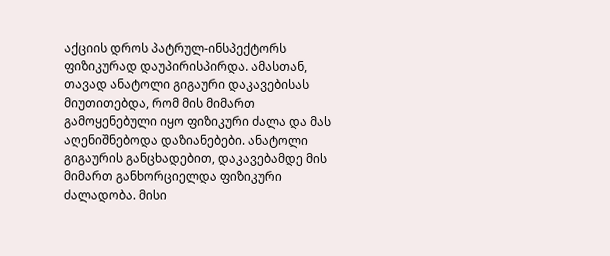აქციის დროს პატრულ-ინსპექტორს ფიზიკურად დაუპირისპირდა. ამასთან, თავად ანატოლი გიგაური დაკავებისას მიუთითებდა, რომ მის მიმართ გამოყენებული იყო ფიზიკური ძალა და მას აღენიშნებოდა დაზიანებები. ანატოლი გიგაურის განცხადებით, დაკავებამდე მის მიმართ განხორციელდა ფიზიკური ძალადობა. მისი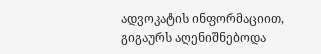ადვოკატის ინფორმაციით, გიგაურს აღენიშნებოდა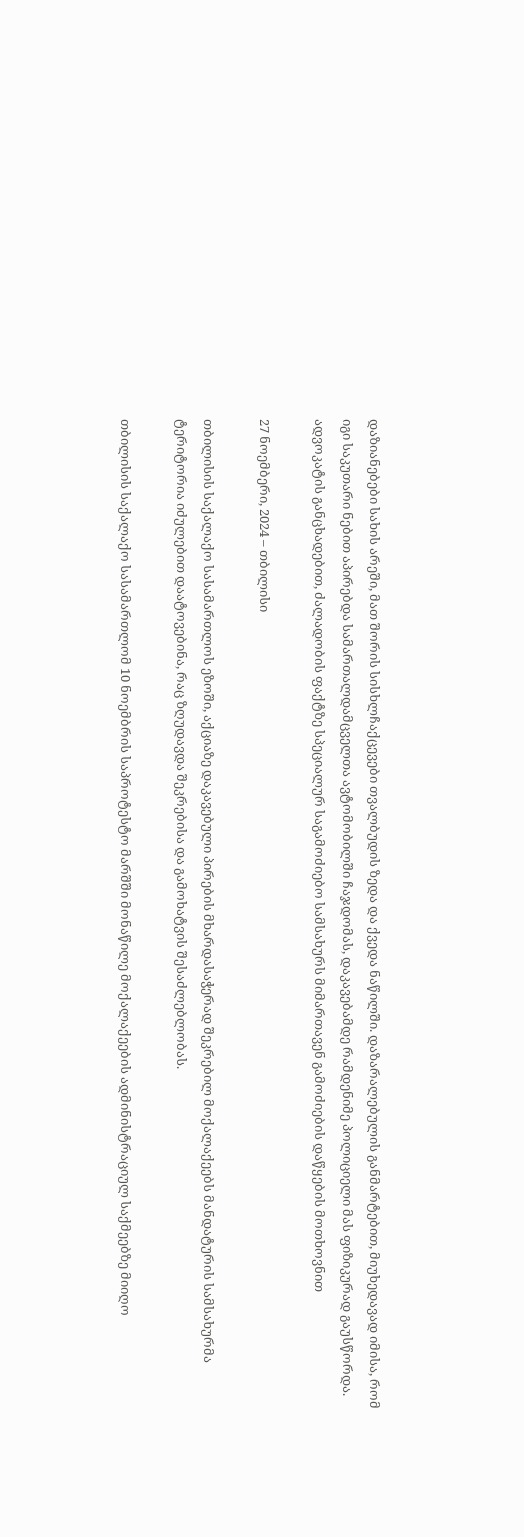დაზიანებები სახის არეში, მათ შორის სისხლჩაქცევები თვალბუდის ზედა და ქვედა ნაწილში. დაზარალებულის განმარტებით, მიუხედავად იმისა, რომ იგი საკუთარი ნებით აპირებდა სამართალდამცველთა ავტომობილში ჩაჯდომას, დაკავებამდე რამდენიმე პოლიციელი მას ფიზიკურად გაუსწორდა. ადვოკატის განცხადებით, ძალადობის ფაქტზე სპეციალურ საგამოძიებო სამსახურს მიმართავენ გამოძიების დაწყების მოთხოვნით

27 ნოემბერი, 2024 – თბილისი

თბილისის საქალაქო სასამართლოს ეზოში, აქციაზე დაკავებული პირების მხარდასაჭერად შეკრებილ მოქალაქეებს მანდატურის სამსახურმა ტერიტორია იძულებით დაატოვებინა, რაც ზღუდავდა შეკრებისა და გამოხატვის შესაძლებლობას.

თბილისის საქალაქო სასამართლომ 10 ნოემბრის საპროტესტო მარშში მონაწილე მოქალაქეების ადმინისტრაციულ საქმეებზე მიიღო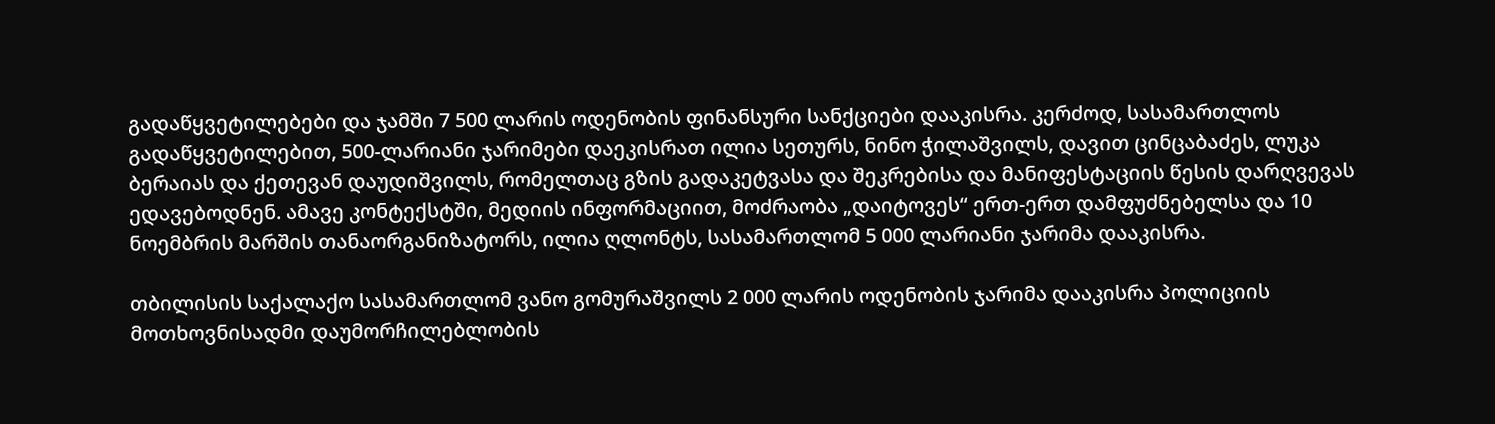გადაწყვეტილებები და ჯამში 7 500 ლარის ოდენობის ფინანსური სანქციები დააკისრა. კერძოდ, სასამართლოს გადაწყვეტილებით, 500-ლარიანი ჯარიმები დაეკისრათ ილია სეთურს, ნინო ჭილაშვილს, დავით ცინცაბაძეს, ლუკა ბერაიას და ქეთევან დაუდიშვილს, რომელთაც გზის გადაკეტვასა და შეკრებისა და მანიფესტაციის წესის დარღვევას ედავებოდნენ. ამავე კონტექსტში, მედიის ინფორმაციით, მოძრაობა „დაიტოვეს“ ერთ-ერთ დამფუძნებელსა და 10 ნოემბრის მარშის თანაორგანიზატორს, ილია ღლონტს, სასამართლომ 5 000 ლარიანი ჯარიმა დააკისრა.

თბილისის საქალაქო სასამართლომ ვანო გომურაშვილს 2 000 ლარის ოდენობის ჯარიმა დააკისრა პოლიციის მოთხოვნისადმი დაუმორჩილებლობის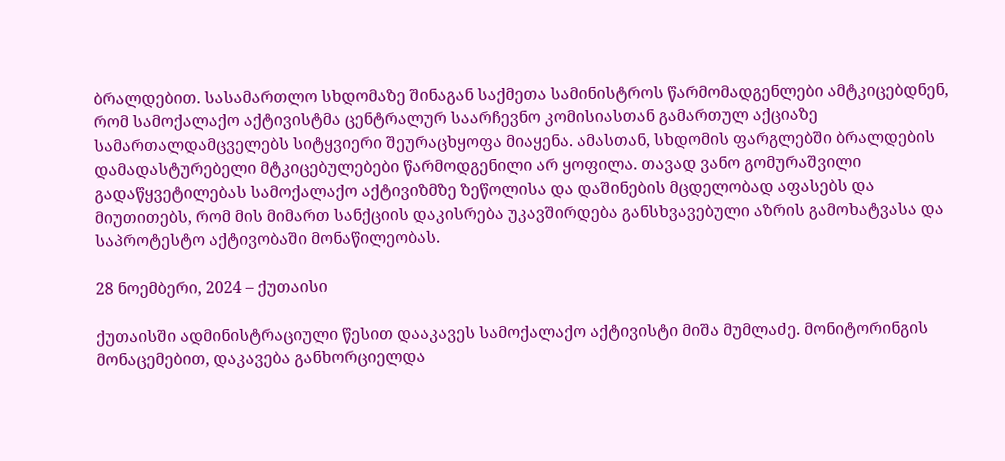ბრალდებით. სასამართლო სხდომაზე შინაგან საქმეთა სამინისტროს წარმომადგენლები ამტკიცებდნენ, რომ სამოქალაქო აქტივისტმა ცენტრალურ საარჩევნო კომისიასთან გამართულ აქციაზე სამართალდამცველებს სიტყვიერი შეურაცხყოფა მიაყენა. ამასთან, სხდომის ფარგლებში ბრალდების დამადასტურებელი მტკიცებულებები წარმოდგენილი არ ყოფილა. თავად ვანო გომურაშვილი გადაწყვეტილებას სამოქალაქო აქტივიზმზე ზეწოლისა და დაშინების მცდელობად აფასებს და მიუთითებს, რომ მის მიმართ სანქციის დაკისრება უკავშირდება განსხვავებული აზრის გამოხატვასა და საპროტესტო აქტივობაში მონაწილეობას.

28 ნოემბერი, 2024 – ქუთაისი

ქუთაისში ადმინისტრაციული წესით დააკავეს სამოქალაქო აქტივისტი მიშა მუმლაძე. მონიტორინგის მონაცემებით, დაკავება განხორციელდა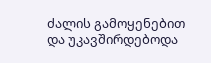ძალის გამოყენებით და უკავშირდებოდა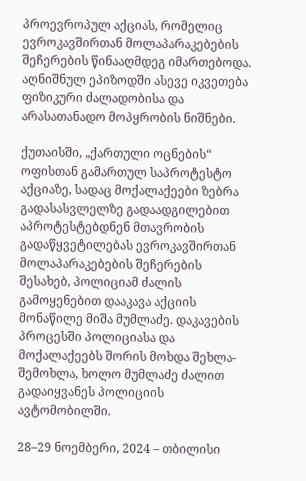პროევროპულ აქციას, რომელიც ევროკავშირთან მოლაპარაკებების შეჩერების წინააღმდეგ იმართებოდა. აღნიშნულ ეპიზოდში ასევე იკვეთება ფიზიკური ძალადობისა და არასათანადო მოპყრობის ნიშნები.

ქუთაისში, „ქართული ოცნების“ ოფისთან გამართულ საპროტესტო აქციაზე, სადაც მოქალაქეები ზებრა გადასასვლელზე გადაადგილებით აპროტესტებდნენ მთავრობის გადაწყვეტილებას ევროკავშირთან მოლაპარაკებების შეჩერების შესახებ, პოლიციამ ძალის გამოყენებით დააკავა აქციის მონაწილე მიშა მუმლაძე. დაკავების პროცესში პოლიციასა და მოქალაქეებს შორის მოხდა შეხლა-შემოხლა, ხოლო მუმლაძე ძალით გადაიყვანეს პოლიციის ავტომობილში.

28–29 ნოემბერი, 2024 – თბილისი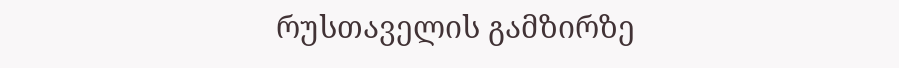რუსთაველის გამზირზე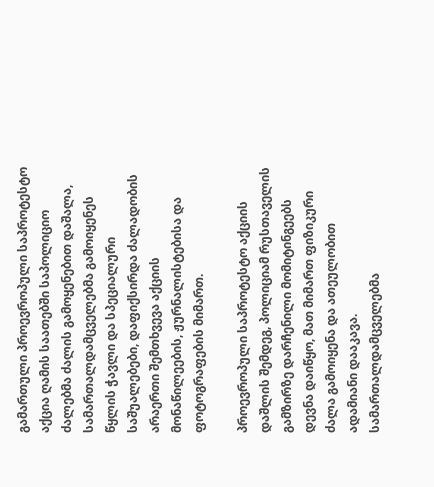გამართული პროევროპული საპროტესტო აქცია ღამის საათებში საპოლიციო ძალებმა ძალის გამოყენებით დაშალა, სამართალდამცველებმა გამოიყენეს წყლის ჭავლი და სპეციალური საშუალებები, დაფიქსირდა ძალადობის არაერთი შემთხვევა აქციის მონაწილეების, ჟურნალისტებისა და ფოტოგრაფების მიმართ.

პროევროპული საპროტესტო აქციის დაშლის შემდეგ, პოლიციამ რუსთაველის გამზირზე დარჩენილი მომიტინგეებს დევნა დაიწყო, მათ მიმართ ფიზიკური ძალა გამოიყენა და ათეულობით ადამიანი დააკავა. სამართალდამცველებმა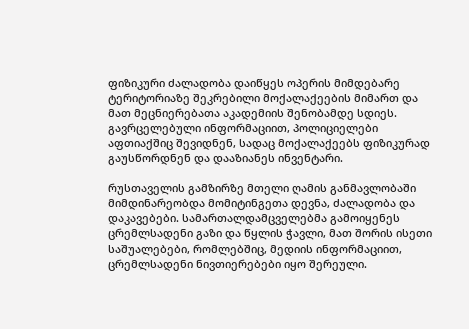ფიზიკური ძალადობა დაიწყეს ოპერის მიმდებარე ტერიტორიაზე შეკრებილი მოქალაქეების მიმართ და მათ მეცნიერებათა აკადემიის შენობამდე სდიეს. გავრცელებული ინფორმაციით, პოლიციელები აფთიაქშიც შევიდნენ, სადაც მოქალაქეებს ფიზიკურად გაუსწორდნენ და დააზიანეს ინვენტარი.

რუსთაველის გამზირზე მთელი ღამის განმავლობაში მიმდინარეობდა მომიტინგეთა დევნა, ძალადობა და დაკავებები. სამართალდამცველებმა გამოიყენეს ცრემლსადენი გაზი და წყლის ჭავლი, მათ შორის ისეთი საშუალებები, რომლებშიც, მედიის ინფორმაციით, ცრემლსადენი ნივთიერებები იყო შერეული.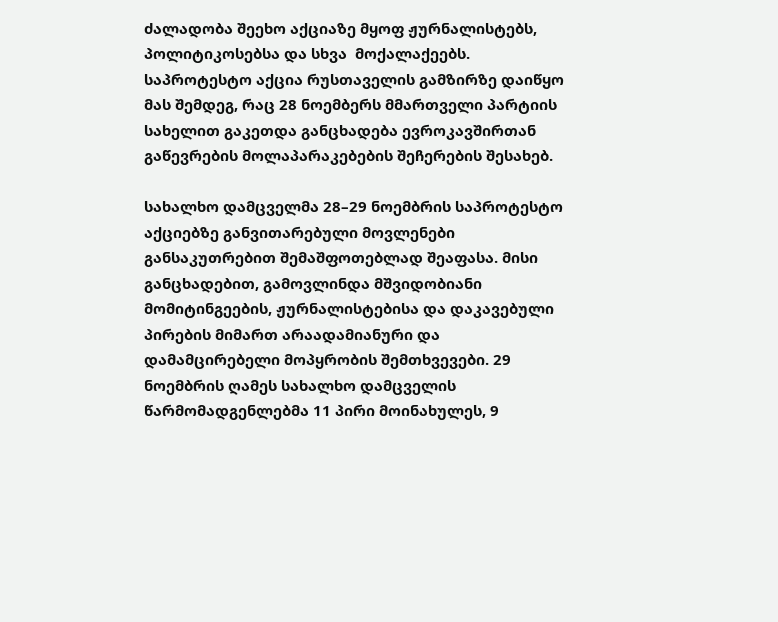ძალადობა შეეხო აქციაზე მყოფ ჟურნალისტებს, პოლიტიკოსებსა და სხვა  მოქალაქეებს. საპროტესტო აქცია რუსთაველის გამზირზე დაიწყო მას შემდეგ, რაც 28 ნოემბერს მმართველი პარტიის სახელით გაკეთდა განცხადება ევროკავშირთან გაწევრების მოლაპარაკებების შეჩერების შესახებ.

სახალხო დამცველმა 28–29 ნოემბრის საპროტესტო აქციებზე განვითარებული მოვლენები განსაკუთრებით შემაშფოთებლად შეაფასა. მისი განცხადებით, გამოვლინდა მშვიდობიანი მომიტინგეების, ჟურნალისტებისა და დაკავებული პირების მიმართ არაადამიანური და დამამცირებელი მოპყრობის შემთხვევები. 29 ნოემბრის ღამეს სახალხო დამცველის წარმომადგენლებმა 11 პირი მოინახულეს, 9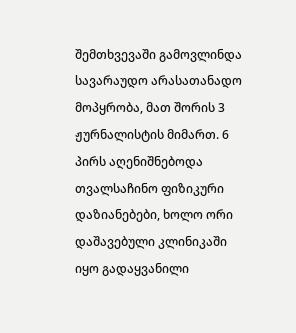შემთხვევაში გამოვლინდა სავარაუდო არასათანადო მოპყრობა, მათ შორის 3 ჟურნალისტის მიმართ. 6 პირს აღენიშნებოდა თვალსაჩინო ფიზიკური დაზიანებები, ხოლო ორი დაშავებული კლინიკაში იყო გადაყვანილი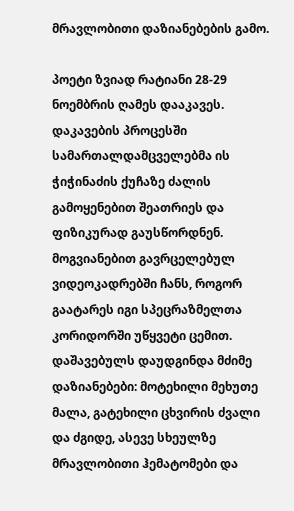მრავლობითი დაზიანებების გამო.

პოეტი ზვიად რატიანი 28-29 ნოემბრის ღამეს დააკავეს. დაკავების პროცესში სამართალდამცველებმა ის ჭიჭინაძის ქუჩაზე ძალის გამოყენებით შეათრიეს და ფიზიკურად გაუსწორდნენ. მოგვიანებით გავრცელებულ ვიდეოკადრებში ჩანს, როგორ გაატარეს იგი სპეცრაზმელთა კორიდორში უწყვეტი ცემით.  დაშავებულს დაუდგინდა მძიმე დაზიანებები: მოტეხილი მეხუთე მალა, გატეხილი ცხვირის ძვალი და ძგიდე, ასევე სხეულზე მრავლობითი ჰემატომები და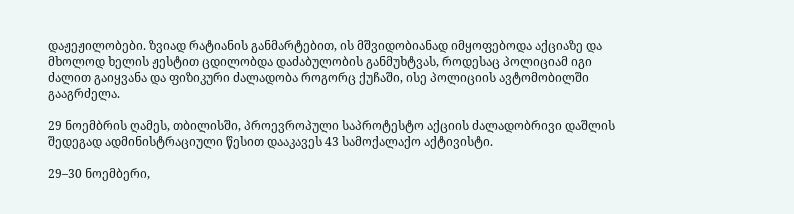დაჟეჟილობები. ზვიად რატიანის განმარტებით, ის მშვიდობიანად იმყოფებოდა აქციაზე და მხოლოდ ხელის ჟესტით ცდილობდა დაძაბულობის განმუხტვას, როდესაც პოლიციამ იგი ძალით გაიყვანა და ფიზიკური ძალადობა როგორც ქუჩაში, ისე პოლიციის ავტომობილში გააგრძელა.

29 ნოემბრის ღამეს, თბილისში, პროევროპული საპროტესტო აქციის ძალადობრივი დაშლის შედეგად ადმინისტრაციული წესით დააკავეს 43 სამოქალაქო აქტივისტი.

29–30 ნოემბერი,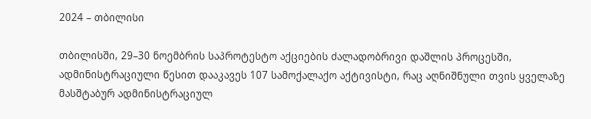2024 – თბილისი

თბილისში, 29–30 ნოემბრის საპროტესტო აქციების ძალადობრივი დაშლის პროცესში, ადმინისტრაციული წესით დააკავეს 107 სამოქალაქო აქტივისტი, რაც აღნიშნული თვის ყველაზე მასშტაბურ ადმინისტრაციულ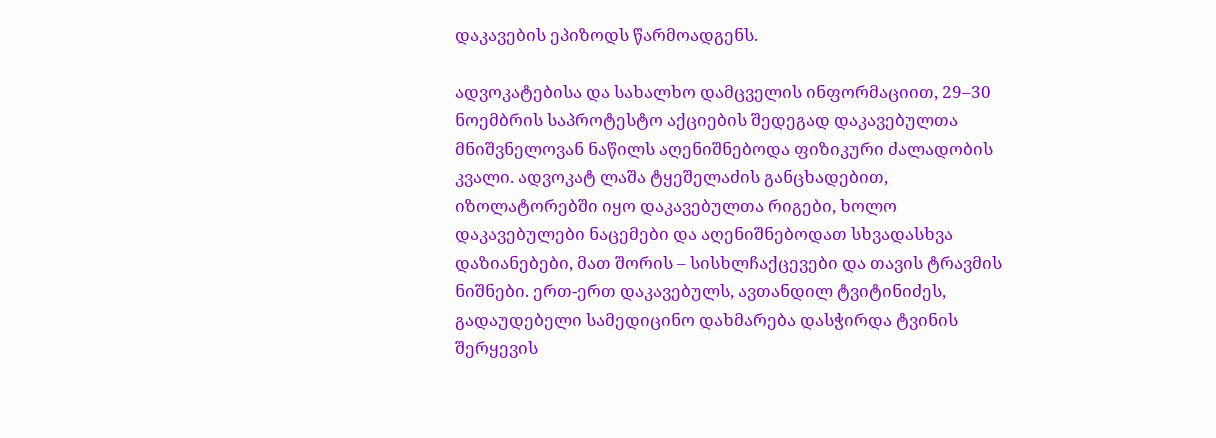დაკავების ეპიზოდს წარმოადგენს.

ადვოკატებისა და სახალხო დამცველის ინფორმაციით, 29–30 ნოემბრის საპროტესტო აქციების შედეგად დაკავებულთა მნიშვნელოვან ნაწილს აღენიშნებოდა ფიზიკური ძალადობის კვალი. ადვოკატ ლაშა ტყეშელაძის განცხადებით, იზოლატორებში იყო დაკავებულთა რიგები, ხოლო დაკავებულები ნაცემები და აღენიშნებოდათ სხვადასხვა დაზიანებები, მათ შორის – სისხლჩაქცევები და თავის ტრავმის ნიშნები. ერთ-ერთ დაკავებულს, ავთანდილ ტვიტინიძეს, გადაუდებელი სამედიცინო დახმარება დასჭირდა ტვინის შერყევის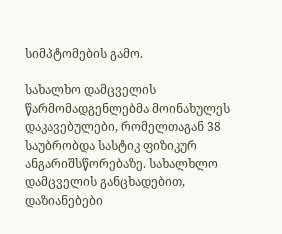სიმპტომების გამო.

სახალხო დამცველის წარმომადგენლებმა მოინახულეს დაკავებულები, რომელთაგან 38 საუბრობდა სასტიკ ფიზიკურ ანგარიშსწორებაზე. სახალხლო დამცველის განცხადებით, დაზიანებები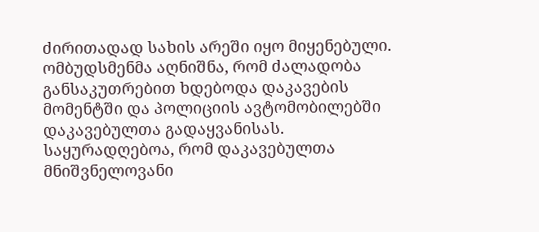ძირითადად სახის არეში იყო მიყენებული. ომბუდსმენმა აღნიშნა, რომ ძალადობა განსაკუთრებით ხდებოდა დაკავების მომენტში და პოლიციის ავტომობილებში  დაკავებულთა გადაყვანისას.  საყურადღებოა, რომ დაკავებულთა მნიშვნელოვანი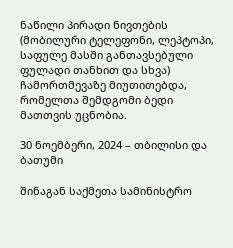ნაწილი პირადი ნივთების (მობილური ტელეფონი, ლეპტოპი, საფულე მასში განთავსებული ფულადი თანხით და სხვა) ჩამორთმევაზე მიუთითებდა, რომელთა შემდგომი ბედი მათთვის უცნობია.

30 ნოემბერი, 2024 – თბილისი და ბათუმი

შინაგან საქმეთა სამინისტრო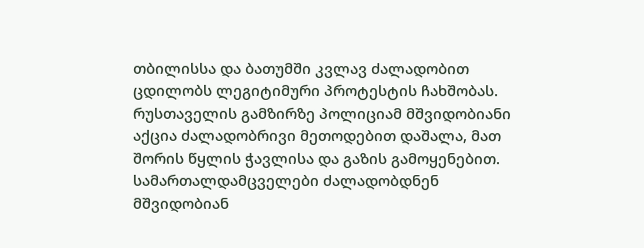თბილისსა და ბათუმში კვლავ ძალადობით ცდილობს ლეგიტიმური პროტესტის ჩახშობას. რუსთაველის გამზირზე პოლიციამ მშვიდობიანი აქცია ძალადობრივი მეთოდებით დაშალა, მათ შორის წყლის ჭავლისა და გაზის გამოყენებით. სამართალდამცველები ძალადობდნენ მშვიდობიან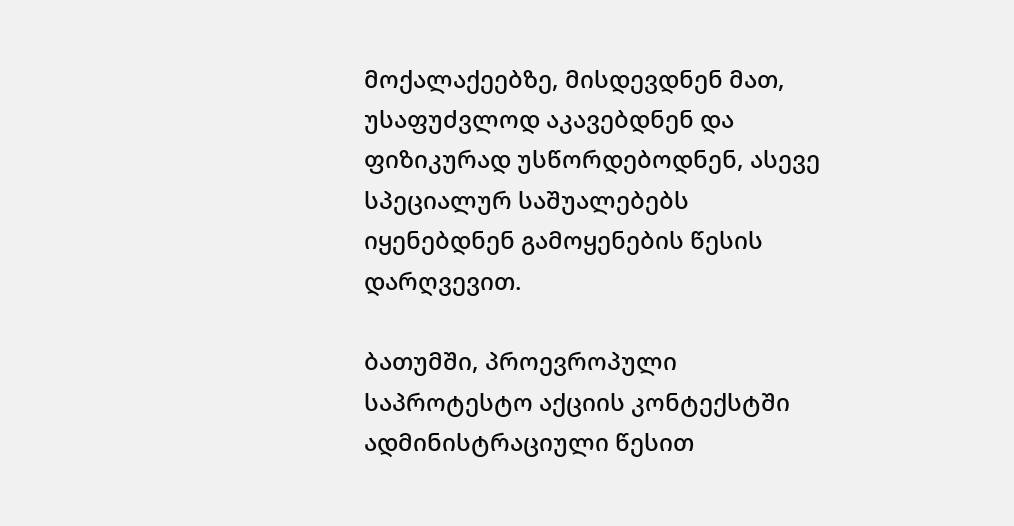მოქალაქეებზე, მისდევდნენ მათ, უსაფუძვლოდ აკავებდნენ და ფიზიკურად უსწორდებოდნენ, ასევე სპეციალურ საშუალებებს იყენებდნენ გამოყენების წესის დარღვევით.

ბათუმში, პროევროპული საპროტესტო აქციის კონტექსტში ადმინისტრაციული წესით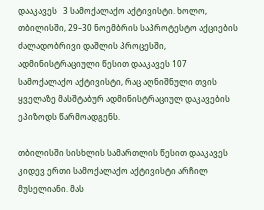დააკავეს   3 სამოქალაქო აქტივისტი. ხოლო, თბილისში, 29–30 ნოემბრის საპროტესტო აქციების ძალადობრივი დაშლის პროცესში, ადმინისტრაციული წესით დააკავეს 107 სამოქალაქო აქტივისტი, რაც აღნიშნული თვის ყველაზე მასშტაბურ ადმინისტრაციულ დაკავების ეპიზოდს წარმოადგენს.

თბილისში სისხლის სამართლის წესით დააკავეს კიდევ ერთი სამოქალაქო აქტივისტი არჩილ მუსელიანი. მას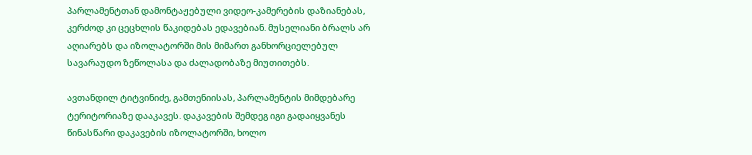პარლამენტთან დამონტაჟებული ვიდეო-კამერების დაზიანებას, კერძოდ კი ცეცხლის წაკიდებას ედავებიან. მუსელიანი ბრალს არ აღიარებს და იზოლატორში მის მიმართ განხორციელებულ სავარაუდო ზეწოლასა და ძალადობაზე მიუთითებს.

ავთანდილ ტიტვინიძე, გამთენიისას, პარლამენტის მიმდებარე ტერიტორიაზე დააკავეს. დაკავების შემდეგ იგი გადაიყვანეს წინასწარი დაკავების იზოლატორში, ხოლო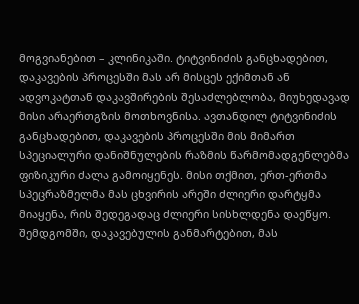მოგვიანებით – კლინიკაში. ტიტვინიძის განცხადებით, დაკავების პროცესში მას არ მისცეს ექიმთან ან ადვოკატთან დაკავშირების შესაძლებლობა, მიუხედავად მისი არაერთგზის მოთხოვნისა. ავთანდილ ტიტვინიძის განცხადებით, დაკავების პროცესში მის მიმართ სპეციალური დანიშნულების რაზმის წარმომადგენლებმა ფიზიკური ძალა გამოიყენეს. მისი თქმით, ერთ-ერთმა სპეცრაზმელმა მას ცხვირის არეში ძლიერი დარტყმა მიაყენა, რის შედეგადაც ძლიერი სისხლდენა დაეწყო. შემდგომში, დაკავებულის განმარტებით, მას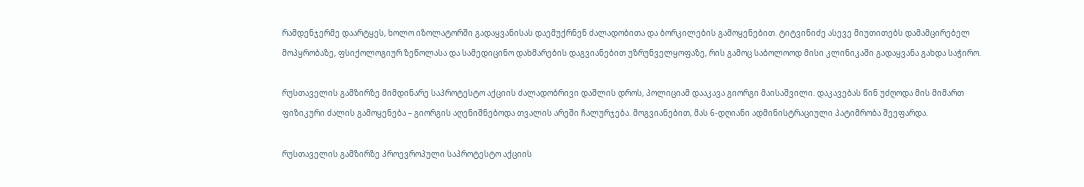რამდენჯერმე დაარტყეს, ხოლო იზოლატორში გადაყვანისას დაემუქრნენ ძალადობითა და ბორკილების გამოყენებით. ტიტვინიძე ასევე მიუთითებს დამამცირებელ მოპყრობაზე, ფსიქოლოგიურ ზეწოლასა და სამედიცინო დახმარების დაგვიანებით უზრუნველყოფაზე, რის გამოც საბოლოოდ მისი კლინიკაში გადაყვანა გახდა საჭირო.

რუსთაველის გამზირზე მიმდინარე საპროტესტო აქციის ძალადობრივი დაშლის დროს, პოლიციამ დააკავა გიორგი მაისაშვილი. დაკავებას წინ უძღოდა მის მიმართ ფიზიკური ძალის გამოყენება – გიორგის აღენიშნებოდა თვალის არეში ჩალურჯება. მოგვიანებით, მას 6-დღიანი ადმინისტრაციული პატიმრობა შეეფარდა.

რუსთაველის გამზირზე პროევროპული საპროტესტო აქციის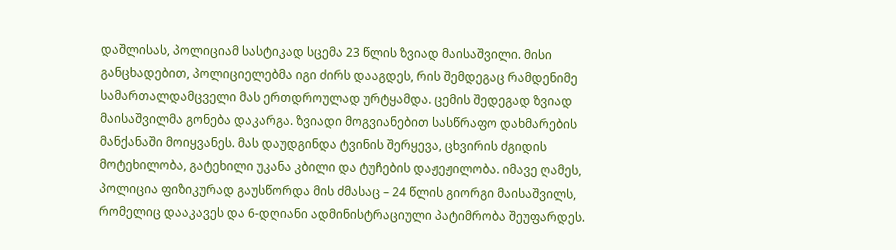დაშლისას, პოლიციამ სასტიკად სცემა 23 წლის ზვიად მაისაშვილი. მისი განცხადებით, პოლიციელებმა იგი ძირს დააგდეს, რის შემდეგაც რამდენიმე სამართალდამცველი მას ერთდროულად ურტყამდა. ცემის შედეგად ზვიად მაისაშვილმა გონება დაკარგა. ზვიადი მოგვიანებით სასწრაფო დახმარების მანქანაში მოიყვანეს. მას დაუდგინდა ტვინის შერყევა, ცხვირის ძგიდის მოტეხილობა, გატეხილი უკანა კბილი და ტუჩების დაჟეჟილობა. იმავე ღამეს, პოლიცია ფიზიკურად გაუსწორდა მის ძმასაც – 24 წლის გიორგი მაისაშვილს, რომელიც დააკავეს და 6-დღიანი ადმინისტრაციული პატიმრობა შეუფარდეს.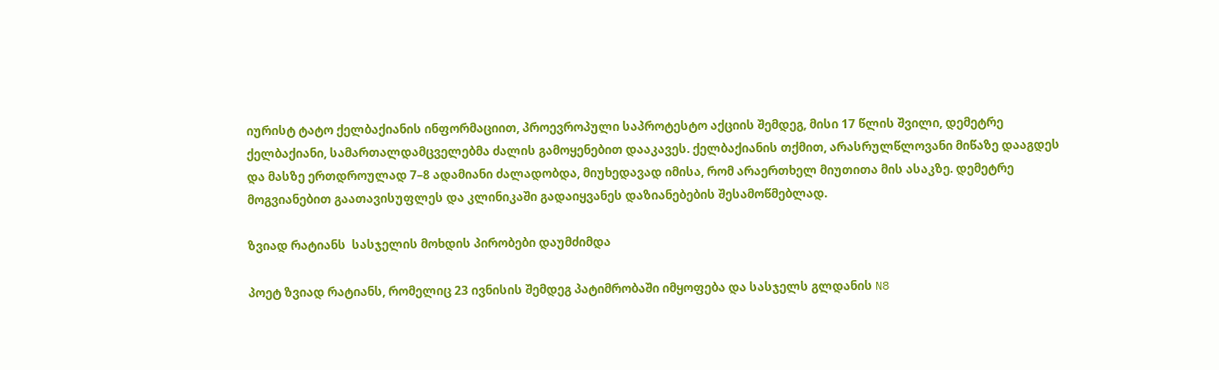იურისტ ტატო ქელბაქიანის ინფორმაციით, პროევროპული საპროტესტო აქციის შემდეგ, მისი 17 წლის შვილი, დემეტრე ქელბაქიანი, სამართალდამცველებმა ძალის გამოყენებით დააკავეს. ქელბაქიანის თქმით, არასრულწლოვანი მიწაზე დააგდეს და მასზე ერთდროულად 7–8 ადამიანი ძალადობდა, მიუხედავად იმისა, რომ არაერთხელ მიუთითა მის ასაკზე. დემეტრე მოგვიანებით გაათავისუფლეს და კლინიკაში გადაიყვანეს დაზიანებების შესამოწმებლად.

ზვიად რატიანს  სასჯელის მოხდის პირობები დაუმძიმდა

პოეტ ზვიად რატიანს, რომელიც 23 ივნისის შემდეგ პატიმრობაში იმყოფება და სასჯელს გლდანის N8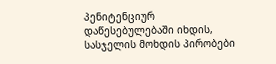პენიტენციურ დაწესებულებაში იხდის, სასჯელის მოხდის პირობები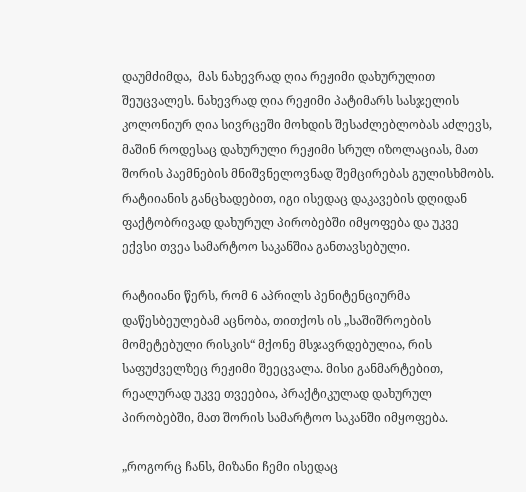დაუმძიმდა,  მას ნახევრად ღია რეჟიმი დახურულით შეუცვალეს. ნახევრად ღია რეჟიმი პატიმარს სასჯელის კოლონიურ ღია სივრცეში მოხდის შესაძლებლობას აძლევს, მაშინ როდესაც დახურული რეჟიმი სრულ იზოლაციას, მათ შორის პაემნების მნიშვნელოვნად შემცირებას გულისხმობს. რატიიანის განცხადებით, იგი ისედაც დაკავების დღიდან ფაქტობრივად დახურულ პირობებში იმყოფება და უკვე ექვსი თვეა სამარტოო საკანშია განთავსებული.

რატიიანი წერს, რომ 6 აპრილს პენიტენციურმა დაწესბეულებამ აცნობა, თითქოს ის „საშიშროების მომეტებული რისკის“ მქონე მსჯავრდებულია, რის საფუძველზეც რეჟიმი შეეცვალა. მისი განმარტებით, რეალურად უკვე თვეებია, პრაქტიკულად დახურულ პირობებში, მათ შორის სამარტოო საკანში იმყოფება.

„როგორც ჩანს, მიზანი ჩემი ისედაც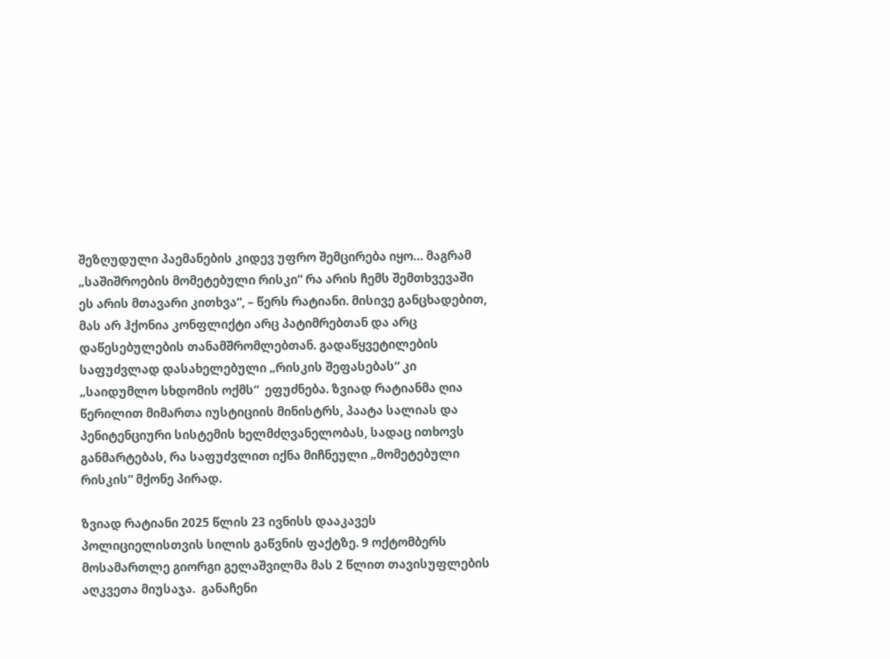შეზღუდული პაემანების კიდევ უფრო შემცირება იყო… მაგრამ „საშიშროების მომეტებული რისკი“ რა არის ჩემს შემთხვევაში ეს არის მთავარი კითხვა“, – წერს რატიანი. მისივე განცხადებით, მას არ ჰქონია კონფლიქტი არც პატიმრებთან და არც დაწესებულების თანამშრომლებთან. გადაწყვეტილების საფუძვლად დასახელებული „რისკის შეფასებას“ კი „საიდუმლო სხდომის ოქმს“  ეფუძნება. ზვიად რატიანმა ღია წერილით მიმართა იუსტიციის მინისტრს, პაატა სალიას და პენიტენციური სისტემის ხელმძღვანელობას, სადაც ითხოვს განმარტებას, რა საფუძვლით იქნა მიჩნეული „მომეტებული რისკის“ მქონე პირად.

ზვიად რატიანი 2025 წლის 23 ივნისს დააკავეს პოლიციელისთვის სილის გაწვნის ფაქტზე. 9 ოქტომბერს მოსამართლე გიორგი გელაშვილმა მას 2 წლით თავისუფლების აღკვეთა მიუსაჯა.  განაჩენი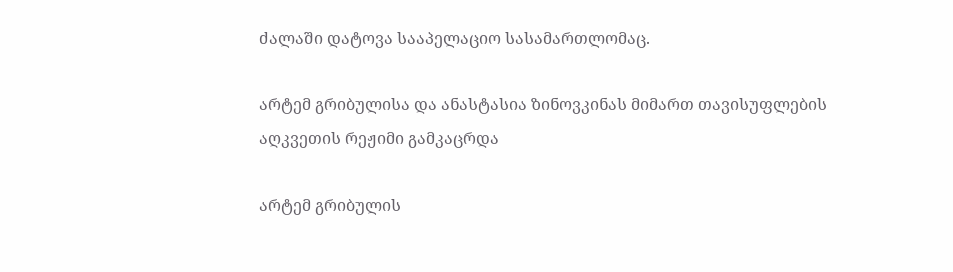ძალაში დატოვა სააპელაციო სასამართლომაც.

არტემ გრიბულისა და ანასტასია ზინოვკინას მიმართ თავისუფლების აღკვეთის რეჟიმი გამკაცრდა

არტემ გრიბულის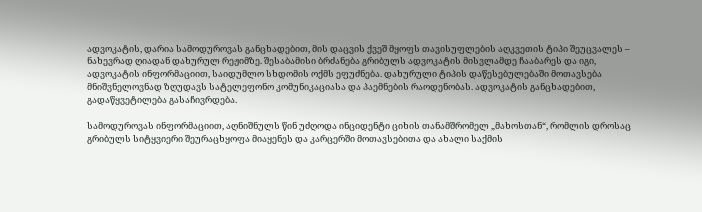ადვოკატის, დარია სამოდუროვას განცხადებით, მის დაცვის ქვეშ მყოფს თავისუფლების აღკვეთის ტიპი შეუცვალეს – ნახევრად ღიადან დახურულ რეჟიმზე. შესაბამისი ბრძანება გრიბულს ადვოკატის მისვლამდე ჩააბარეს და იგი, ადვოკატის ინფორმაციით, საიდუმლო სხდომის ოქმს ეფუძნება. დახურული ტიპის დაწესებულებაში მოთავსება მნიშვნელოვნად ზღუდავს სატელეფონო კომუნიკაციასა და პაემნების რაოდენობას. ადვოკატის განცხადებით, გადაწყვეტილება გასაჩივრდება.

სამოდუროვას ინფორმაციით, აღნიშნულს წინ უძღოდა ინციდენტი ციხის თანამშრომელ „მახოსთან“, რომლის დროსაც გრიბულს სიტყვიერი შეურაცხყოფა მიაყენეს და კარცერში მოთავსებითა და ახალი საქმის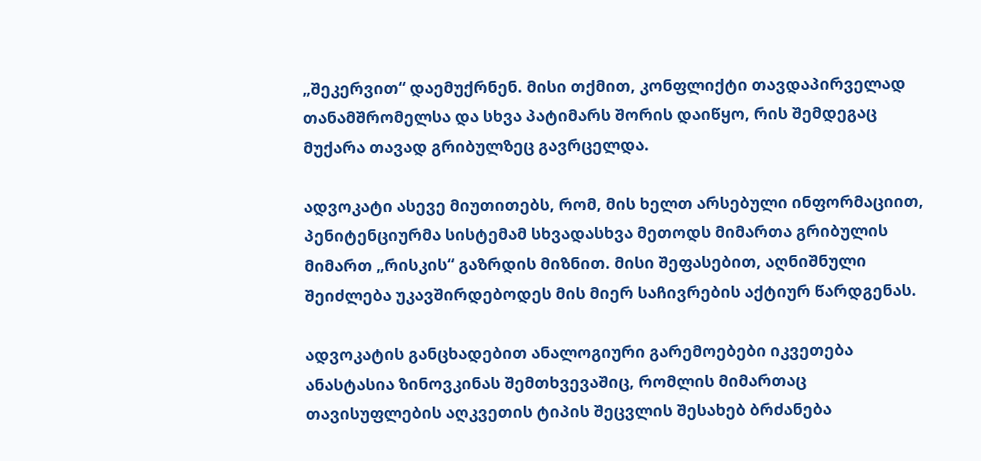„შეკერვით“ დაემუქრნენ. მისი თქმით, კონფლიქტი თავდაპირველად თანამშრომელსა და სხვა პატიმარს შორის დაიწყო, რის შემდეგაც მუქარა თავად გრიბულზეც გავრცელდა.

ადვოკატი ასევე მიუთითებს, რომ, მის ხელთ არსებული ინფორმაციით, პენიტენციურმა სისტემამ სხვადასხვა მეთოდს მიმართა გრიბულის მიმართ „რისკის“ გაზრდის მიზნით. მისი შეფასებით, აღნიშნული შეიძლება უკავშირდებოდეს მის მიერ საჩივრების აქტიურ წარდგენას.

ადვოკატის განცხადებით ანალოგიური გარემოებები იკვეთება ანასტასია ზინოვკინას შემთხვევაშიც, რომლის მიმართაც თავისუფლების აღკვეთის ტიპის შეცვლის შესახებ ბრძანება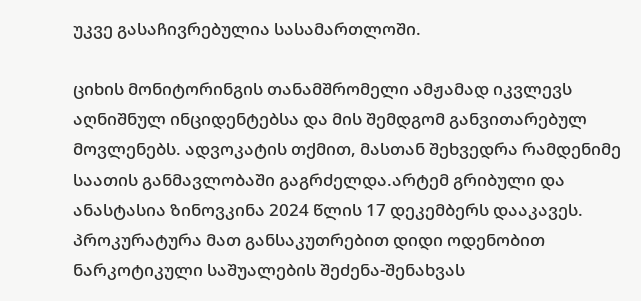უკვე გასაჩივრებულია სასამართლოში.

ციხის მონიტორინგის თანამშრომელი ამჟამად იკვლევს აღნიშნულ ინციდენტებსა და მის შემდგომ განვითარებულ მოვლენებს. ადვოკატის თქმით, მასთან შეხვედრა რამდენიმე საათის განმავლობაში გაგრძელდა.არტემ გრიბული და ანასტასია ზინოვკინა 2024 წლის 17 დეკემბერს დააკავეს. პროკურატურა მათ განსაკუთრებით დიდი ოდენობით ნარკოტიკული საშუალების შეძენა-შენახვას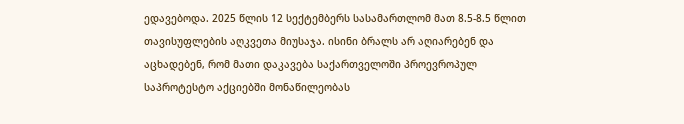ედავებოდა. 2025 წლის 12 სექტემბერს სასამართლომ მათ 8.5-8.5 წლით თავისუფლების აღკვეთა მიუსაჯა. ისინი ბრალს არ აღიარებენ და აცხადებენ, რომ მათი დაკავება საქართველოში პროევროპულ საპროტესტო აქციებში მონაწილეობას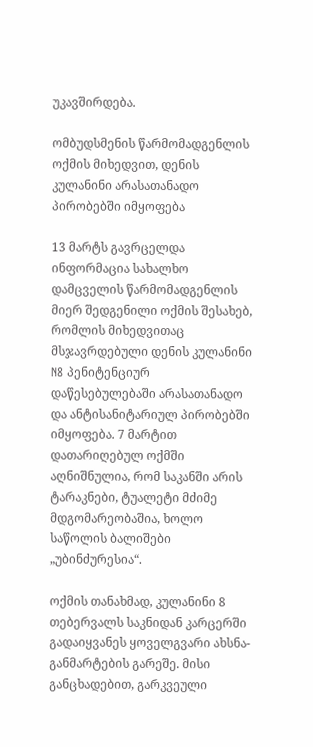უკავშირდება.

ომბუდსმენის წარმომადგენლის ოქმის მიხედვით, დენის კულანინი არასათანადო პირობებში იმყოფება

13 მარტს გავრცელდა ინფორმაცია სახალხო დამცველის წარმომადგენლის მიერ შედგენილი ოქმის შესახებ, რომლის მიხედვითაც მსჯავრდებული დენის კულანინი N8 პენიტენციურ დაწესებულებაში არასათანადო და ანტისანიტარიულ პირობებში იმყოფება. 7 მარტით დათარიღებულ ოქმში აღნიშნულია, რომ საკანში არის ტარაკნები, ტუალეტი მძიმე მდგომარეობაშია, ხოლო საწოლის ბალიშები „უბინძურესია“.

ოქმის თანახმად, კულანინი 8 თებერვალს საკნიდან კარცერში გადაიყვანეს ყოველგვარი ახსნა-განმარტების გარეშე. მისი განცხადებით, გარკვეული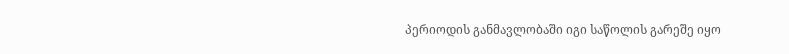პერიოდის განმავლობაში იგი საწოლის გარეშე იყო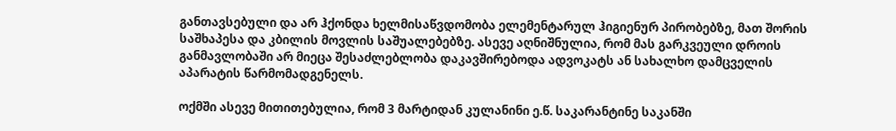განთავსებული და არ ჰქონდა ხელმისაწვდომობა ელემენტარულ ჰიგიენურ პირობებზე, მათ შორის საშხაპესა და კბილის მოვლის საშუალებებზე. ასევე აღნიშნულია, რომ მას გარკვეული დროის განმავლობაში არ მიეცა შესაძლებლობა დაკავშირებოდა ადვოკატს ან სახალხო დამცველის აპარატის წარმომადგენელს.

ოქმში ასევე მითითებულია, რომ 3 მარტიდან კულანინი ე.წ. საკარანტინე საკანში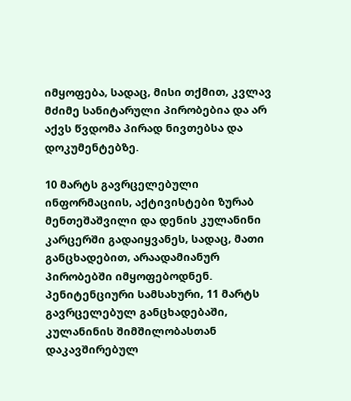იმყოფება, სადაც, მისი თქმით, კვლავ მძიმე სანიტარული პირობებია და არ აქვს წვდომა პირად ნივთებსა და დოკუმენტებზე.

10 მარტს გავრცელებული ინფორმაციის, აქტივისტები ზურაბ მენთეშაშვილი და დენის კულანინი კარცერში გადაიყვანეს, სადაც, მათი განცხადებით, არაადამიანურ პირობებში იმყოფებოდნენ. პენიტენციური სამსახური, 11 მარტს გავრცელებულ განცხადებაში, კულანინის შიმშილობასთან დაკავშირებულ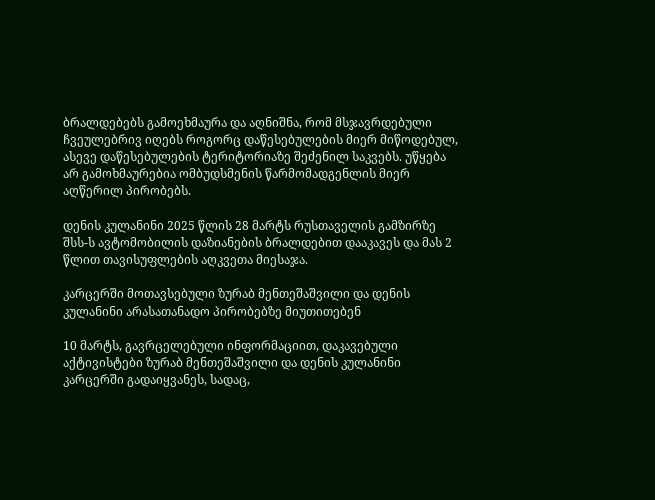ბრალდებებს გამოეხმაურა და აღნიშნა, რომ მსჯავრდებული ჩვეულებრივ იღებს როგორც დაწესებულების მიერ მიწოდებულ, ასევე დაწესებულების ტერიტორიაზე შეძენილ საკვებს. უწყება არ გამოხმაურებია ომბუდსმენის წარმომადგენლის მიერ აღწერილ პირობებს.

დენის კულანინი 2025 წლის 28 მარტს რუსთაველის გამზირზე შსს-ს ავტომობილის დაზიანების ბრალდებით დააკავეს და მას 2 წლით თავისუფლების აღკვეთა მიესაჯა.

კარცერში მოთავსებული ზურაბ მენთეშაშვილი და დენის კულანინი არასათანადო პირობებზე მიუთითებენ

10 მარტს, გავრცელებული ინფორმაციით, დაკავებული აქტივისტები ზურაბ მენთეშაშვილი და დენის კულანინი კარცერში გადაიყვანეს, სადაც,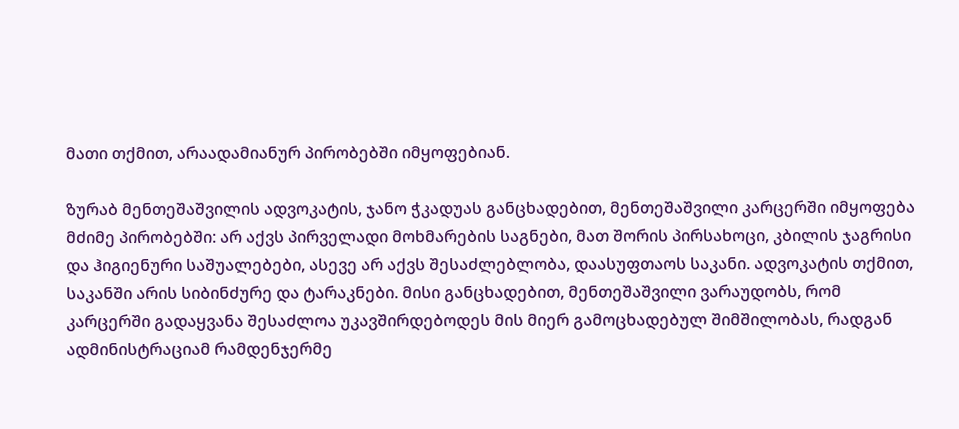მათი თქმით, არაადამიანურ პირობებში იმყოფებიან.

ზურაბ მენთეშაშვილის ადვოკატის, ჯანო ჭკადუას განცხადებით, მენთეშაშვილი კარცერში იმყოფება მძიმე პირობებში: არ აქვს პირველადი მოხმარების საგნები, მათ შორის პირსახოცი, კბილის ჯაგრისი და ჰიგიენური საშუალებები, ასევე არ აქვს შესაძლებლობა, დაასუფთაოს საკანი. ადვოკატის თქმით, საკანში არის სიბინძურე და ტარაკნები. მისი განცხადებით, მენთეშაშვილი ვარაუდობს, რომ კარცერში გადაყვანა შესაძლოა უკავშირდებოდეს მის მიერ გამოცხადებულ შიმშილობას, რადგან ადმინისტრაციამ რამდენჯერმე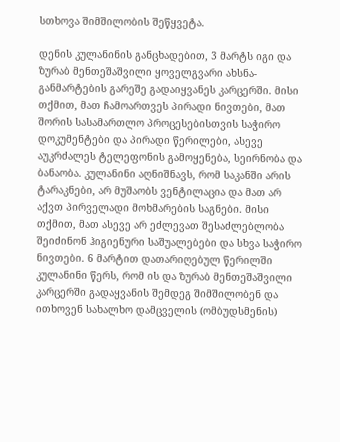სთხოვა შიმშილობის შეწყვეტა.

დენის კულანინის განცხადებით, 3 მარტს იგი და ზურაბ მენთეშაშვილი ყოველგვარი ახსნა-განმარტების გარეშე გადაიყვანეს კარცერში. მისი თქმით, მათ ჩამოართვეს პირადი ნივთები, მათ შორის სასამართლო პროცესებისთვის საჭირო დოკუმენტები და პირადი წერილები, ასევე აუკრძალეს ტელეფონის გამოყენება, სეირნობა და ბანაობა. კულანინი აღნიშნავს, რომ საკანში არის ტარაკნები, არ მუშაობს ვენტილაცია და მათ არ აქვთ პირველადი მოხმარების საგნები. მისი თქმით, მათ ასევე არ ეძლევათ შესაძლებლობა შეიძინონ ჰიგიენური საშუალებები და სხვა საჭირო ნივთები. 6 მარტით დათარიღებულ წერილში კულანინი წერს, რომ ის და ზურაბ მენთეშაშვილი კარცერში გადაყვანის შემდეგ შიმშილობენ და ითხოვენ სახალხო დამცველის (ომბუდსმენის)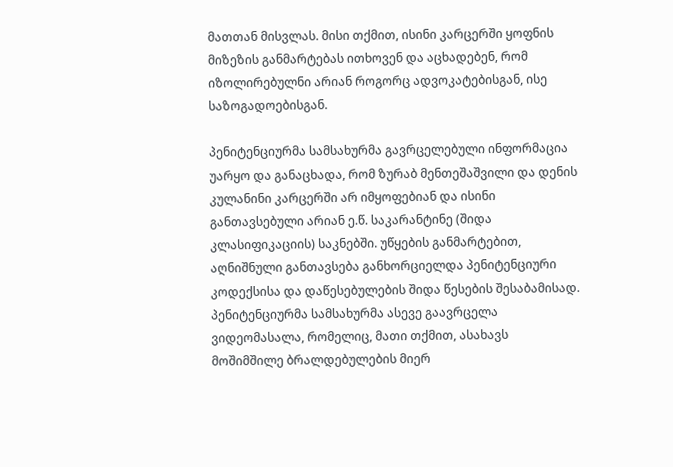მათთან მისვლას. მისი თქმით, ისინი კარცერში ყოფნის მიზეზის განმარტებას ითხოვენ და აცხადებენ, რომ იზოლირებულნი არიან როგორც ადვოკატებისგან, ისე საზოგადოებისგან.

პენიტენციურმა სამსახურმა გავრცელებული ინფორმაცია უარყო და განაცხადა, რომ ზურაბ მენთეშაშვილი და დენის კულანინი კარცერში არ იმყოფებიან და ისინი განთავსებული არიან ე.წ. საკარანტინე (შიდა კლასიფიკაციის) საკნებში. უწყების განმარტებით, აღნიშნული განთავსება განხორციელდა პენიტენციური კოდექსისა და დაწესებულების შიდა წესების შესაბამისად. პენიტენციურმა სამსახურმა ასევე გაავრცელა ვიდეომასალა, რომელიც, მათი თქმით, ასახავს მოშიმშილე ბრალდებულების მიერ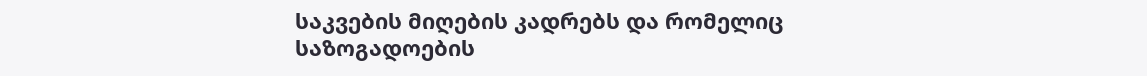საკვების მიღების კადრებს და რომელიც საზოგადოების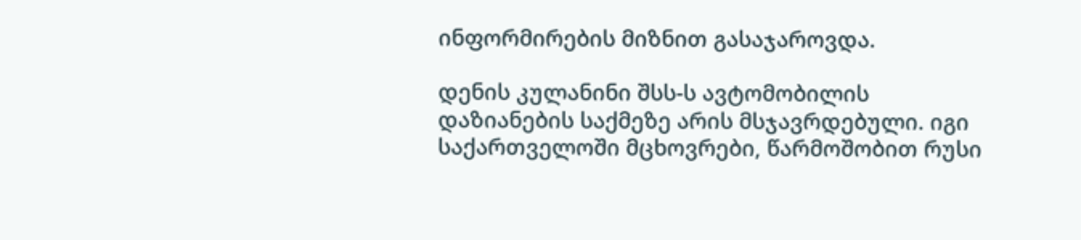ინფორმირების მიზნით გასაჯაროვდა.

დენის კულანინი შსს-ს ავტომობილის დაზიანების საქმეზე არის მსჯავრდებული. იგი საქართველოში მცხოვრები, წარმოშობით რუსი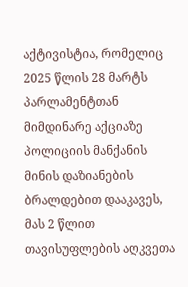აქტივისტია, რომელიც 2025 წლის 28 მარტს პარლამენტთან მიმდინარე აქციაზე პოლიციის მანქანის მინის დაზიანების ბრალდებით დააკავეს, მას 2 წლით თავისუფლების აღკვეთა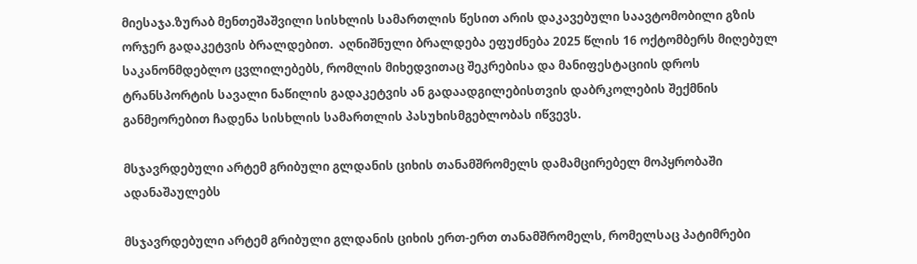მიესაჯა.ზურაბ მენთეშაშვილი სისხლის სამართლის წესით არის დაკავებული საავტომობილი გზის ორჯერ გადაკეტვის ბრალდებით.  აღნიშნული ბრალდება ეფუძნება 2025 წლის 16 ოქტომბერს მიღებულ საკანონმდებლო ცვლილებებს, რომლის მიხედვითაც შეკრებისა და მანიფესტაციის დროს ტრანსპორტის სავალი ნაწილის გადაკეტვის ან გადაადგილებისთვის დაბრკოლების შექმნის განმეორებით ჩადენა სისხლის სამართლის პასუხისმგებლობას იწვევს.

მსჯავრდებული არტემ გრიბული გლდანის ციხის თანამშრომელს დამამცირებელ მოპყრობაში ადანაშაულებს

მსჯავრდებული არტემ გრიბული გლდანის ციხის ერთ-ერთ თანამშრომელს, რომელსაც პატიმრები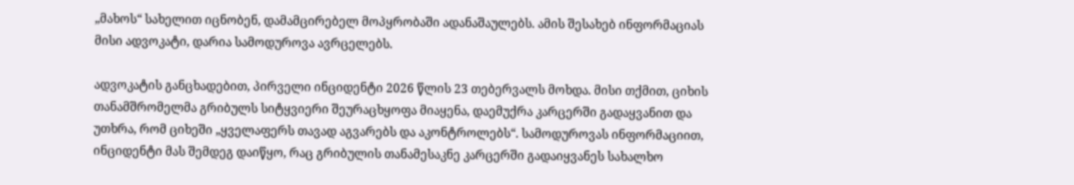„მახოს“ სახელით იცნობენ, დამამცირებელ მოპყრობაში ადანაშაულებს. ამის შესახებ ინფორმაციას მისი ადვოკატი, დარია სამოდუროვა ავრცელებს.

ადვოკატის განცხადებით, პირველი ინციდენტი 2026 წლის 23 თებერვალს მოხდა. მისი თქმით, ციხის თანამშრომელმა გრიბულს სიტყვიერი შეურაცხყოფა მიაყენა, დაემუქრა კარცერში გადაყვანით და უთხრა, რომ ციხეში „ყველაფერს თავად აგვარებს და აკონტროლებს“. სამოდუროვას ინფორმაციით, ინციდენტი მას შემდეგ დაიწყო, რაც გრიბულის თანამესაკნე კარცერში გადაიყვანეს სახალხო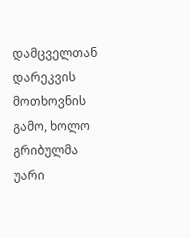დამცველთან დარეკვის მოთხოვნის გამო, ხოლო გრიბულმა უარი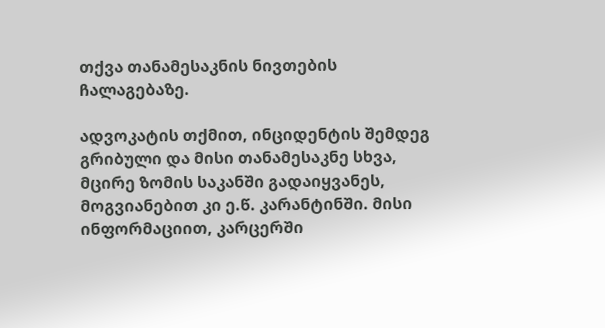თქვა თანამესაკნის ნივთების ჩალაგებაზე.

ადვოკატის თქმით, ინციდენტის შემდეგ გრიბული და მისი თანამესაკნე სხვა, მცირე ზომის საკანში გადაიყვანეს, მოგვიანებით კი ე.წ. კარანტინში. მისი ინფორმაციით, კარცერში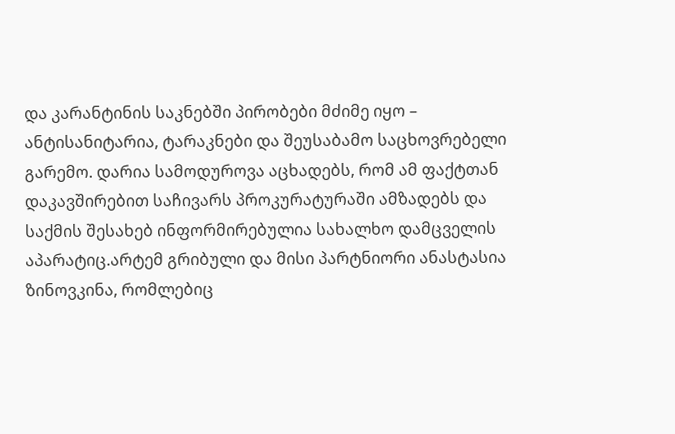და კარანტინის საკნებში პირობები მძიმე იყო – ანტისანიტარია, ტარაკნები და შეუსაბამო საცხოვრებელი გარემო. დარია სამოდუროვა აცხადებს, რომ ამ ფაქტთან დაკავშირებით საჩივარს პროკურატურაში ამზადებს და საქმის შესახებ ინფორმირებულია სახალხო დამცველის აპარატიც.არტემ გრიბული და მისი პარტნიორი ანასტასია ზინოვკინა, რომლებიც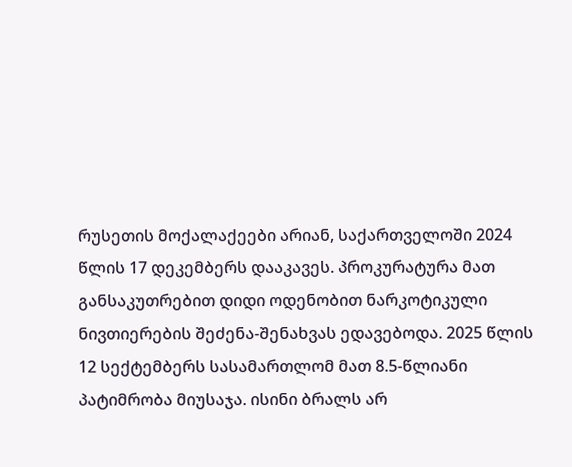რუსეთის მოქალაქეები არიან, საქართველოში 2024 წლის 17 დეკემბერს დააკავეს. პროკურატურა მათ განსაკუთრებით დიდი ოდენობით ნარკოტიკული ნივთიერების შეძენა-შენახვას ედავებოდა. 2025 წლის 12 სექტემბერს სასამართლომ მათ 8.5-წლიანი პატიმრობა მიუსაჯა. ისინი ბრალს არ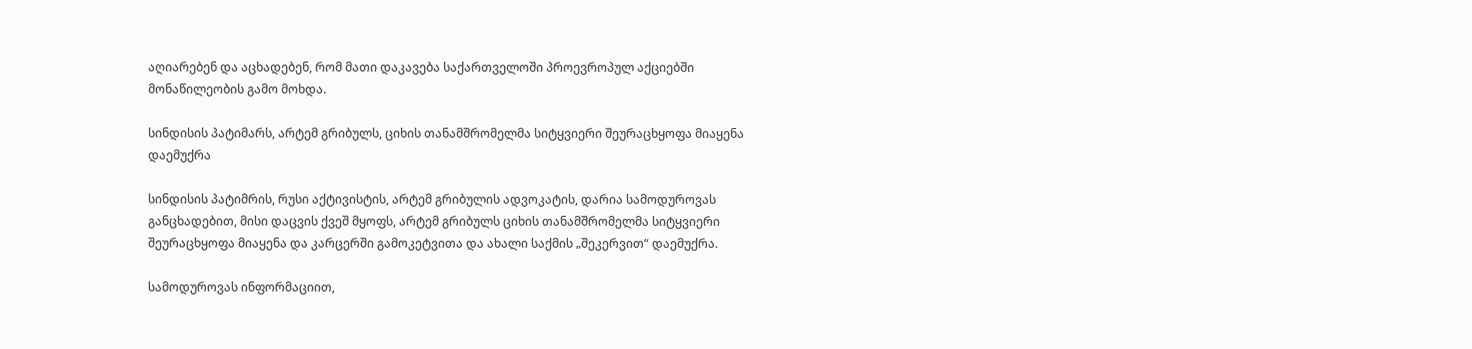აღიარებენ და აცხადებენ, რომ მათი დაკავება საქართველოში პროევროპულ აქციებში მონაწილეობის გამო მოხდა.

სინდისის პატიმარს, არტემ გრიბულს, ციხის თანამშრომელმა სიტყვიერი შეურაცხყოფა მიაყენა დაემუქრა

სინდისის პატიმრის, რუსი აქტივისტის, არტემ გრიბულის ადვოკატის, დარია სამოდუროვას განცხადებით, მისი დაცვის ქვეშ მყოფს, არტემ გრიბულს ციხის თანამშრომელმა სიტყვიერი შეურაცხყოფა მიაყენა და კარცერში გამოკეტვითა და ახალი საქმის „შეკერვით“ დაემუქრა.

სამოდუროვას ინფორმაციით,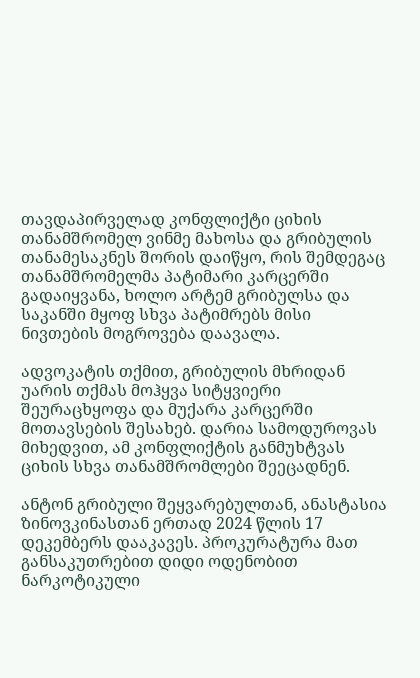თავდაპირველად კონფლიქტი ციხის თანამშრომელ ვინმე მახოსა და გრიბულის თანამესაკნეს შორის დაიწყო, რის შემდეგაც თანამშრომელმა პატიმარი კარცერში გადაიყვანა, ხოლო არტემ გრიბულსა და საკანში მყოფ სხვა პატიმრებს მისი ნივთების მოგროვება დაავალა.

ადვოკატის თქმით, გრიბულის მხრიდან უარის თქმას მოჰყვა სიტყვიერი შეურაცხყოფა და მუქარა კარცერში მოთავსების შესახებ. დარია სამოდუროვას მიხედვით, ამ კონფლიქტის განმუხტვას ციხის სხვა თანამშრომლები შეეცადნენ.

ანტონ გრიბული შეყვარებულთან, ანასტასია ზინოვკინასთან ერთად 2024 წლის 17 დეკემბერს დააკავეს. პროკურატურა მათ განსაკუთრებით დიდი ოდენობით ნარკოტიკული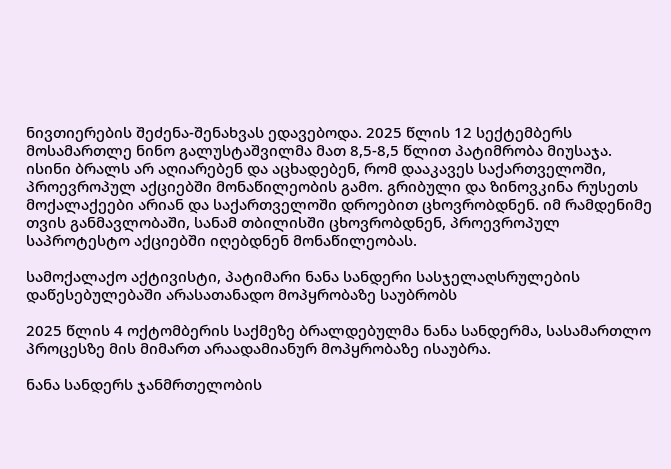ნივთიერების შეძენა-შენახვას ედავებოდა. 2025 წლის 12 სექტემბერს მოსამართლე ნინო გალუსტაშვილმა მათ 8,5-8,5 წლით პატიმრობა მიუსაჯა. ისინი ბრალს არ აღიარებენ და აცხადებენ, რომ დააკავეს საქართველოში, პროევროპულ აქციებში მონაწილეობის გამო. გრიბული და ზინოვკინა რუსეთს მოქალაქეები არიან და საქართველოში დროებით ცხოვრობდნენ. იმ რამდენიმე თვის განმავლობაში, სანამ თბილისში ცხოვრობდნენ, პროევროპულ საპროტესტო აქციებში იღებდნენ მონაწილეობას.

სამოქალაქო აქტივისტი, პატიმარი ნანა სანდერი სასჯელაღსრულების დაწესებულებაში არასათანადო მოპყრობაზე საუბრობს

2025 წლის 4 ოქტომბერის საქმეზე ბრალდებულმა ნანა სანდერმა, სასამართლო პროცესზე მის მიმართ არაადამიანურ მოპყრობაზე ისაუბრა.

ნანა სანდერს ჯანმრთელობის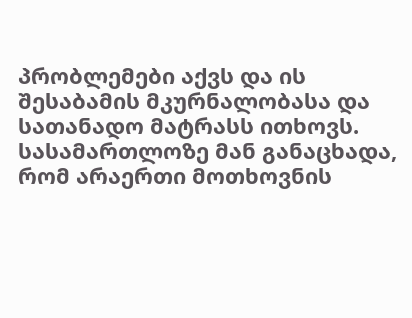პრობლემები აქვს და ის შესაბამის მკურნალობასა და სათანადო მატრასს ითხოვს. სასამართლოზე მან განაცხადა, რომ არაერთი მოთხოვნის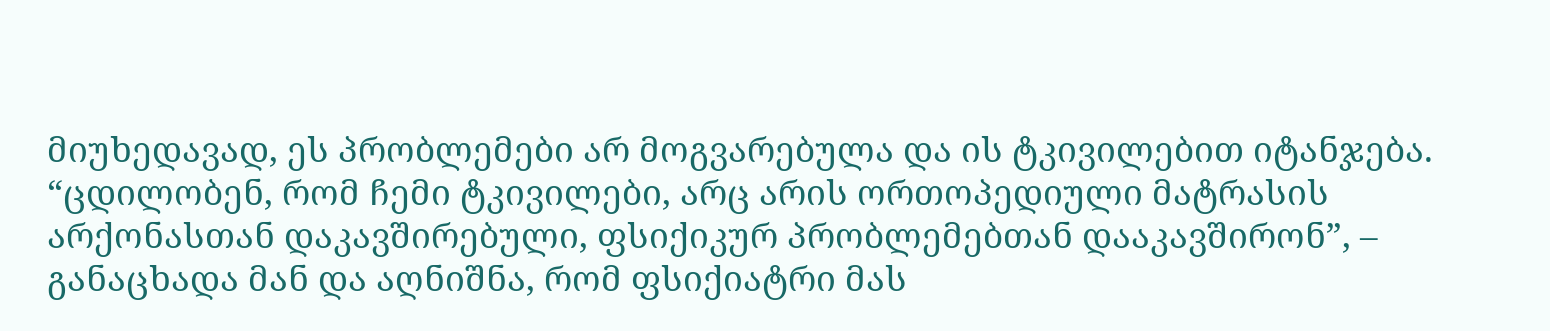მიუხედავად, ეს პრობლემები არ მოგვარებულა და ის ტკივილებით იტანჯება. “ცდილობენ, რომ ჩემი ტკივილები, არც არის ორთოპედიული მატრასის არქონასთან დაკავშირებული, ფსიქიკურ პრობლემებთან დააკავშირონ”, – განაცხადა მან და აღნიშნა, რომ ფსიქიატრი მას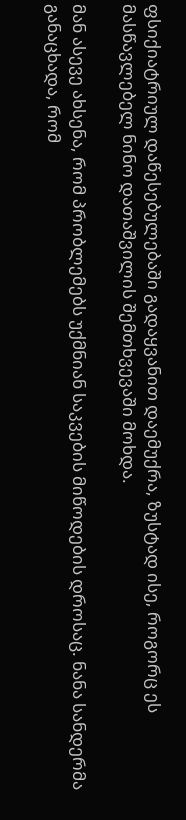ფსიქიატრიულ დაწესებულებაში გადაყვანით დაემუქრა, ზუსტად ისე, როგორც ეს მასწავლებელ ნინო დათაშვილის შემთხვევაში მოხდა.

მან ასევე ახსენა, რომ პრობლემებს უქმნიან საკვების მიწოდების დროსაც. ნანა სანდერმა განაცხადა, რომ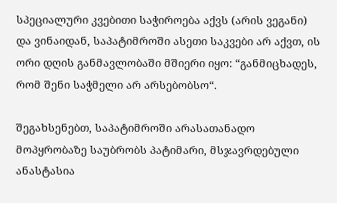სპეციალური კვებითი საჭიროება აქვს (არის ვეგანი) და ვინაიდან, საპატიმროში ასეთი საკვები არ აქვთ, ის ორი დღის განმავლობაში მშიერი იყო: “განმიცხადეს, რომ შენი საჭმელი არ არსებობსო“.

შეგახსენებთ, საპატიმროში არასათანადო მოპყრობაზე საუბრობს პატიმარი, მსჯავრდებული ანასტასია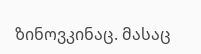ზინოვკინაც. მასაც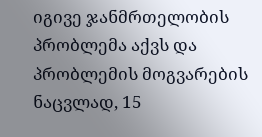იგივე ჯანმრთელობის პრობლემა აქვს და პრობლემის მოგვარების ნაცვლად, 15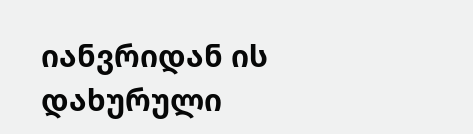იანვრიდან ის დახურული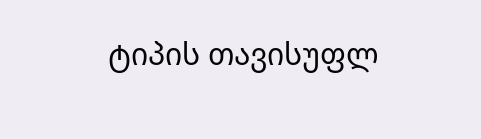ტიპის თავისუფლ